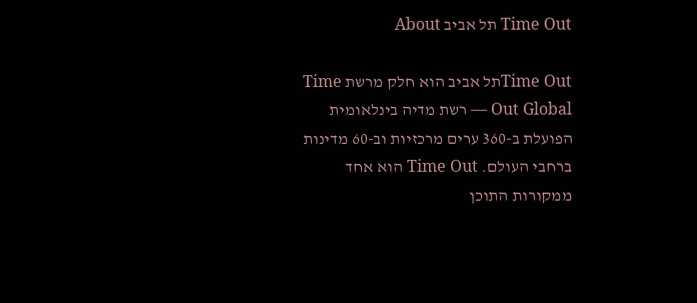Time Out תל אביב About

Time Outתל אביב הוא חלק מרשת Time Out Global — רשת מדיה בינלאומית הפועלת ב-360 ערים מרכזיות וב-60 מדינות ברחבי העולם. Time Out הוא אחד ממקורות התוכן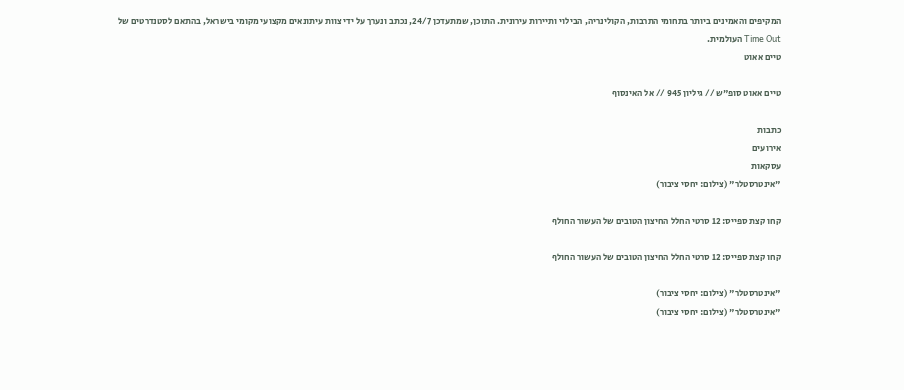המקיפים והאמינים ביותר בתחומי התרבות, הקולינריה, הבילוי ותיירות עירונית. התוכן, שמתעדכן 24/7, נכתב ונערך על ידי צוות עיתונאים מקצועי מקומי בישראל, בהתאם לסטנדרטים של Time Out העולמית.
טיים אאוט

טיים אאוט סופ"ש // גיליון 945 // אל האינסוף

כתבות
אירועים
עסקאות
"אינטרסטלר" (צילום: יחסי ציבור)

קחו קצת ספייס: 12 סרטי החלל החיצון הטובים של העשור החולף

קחו קצת ספייס: 12 סרטי החלל החיצון הטובים של העשור החולף

"אינטרסטלר" (צילום: יחסי ציבור)
"אינטרסטלר" (צילום: יחסי ציבור)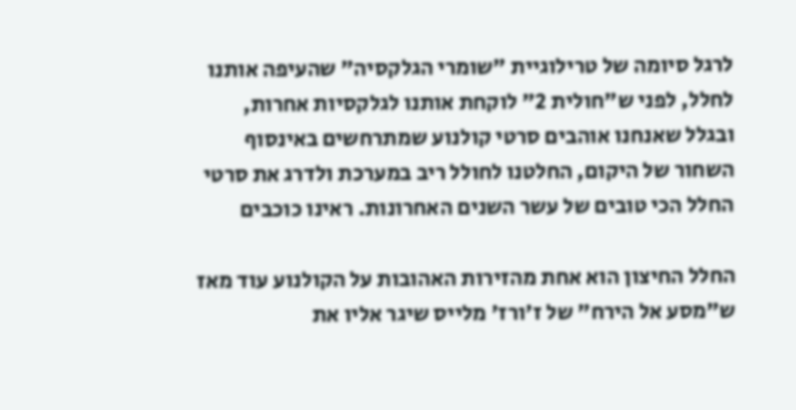לרגל סיומה של טרילוגיית "שומרי הגלקסיה" שהעיפה אותנו לחלל, לפני ש"חולית 2" לוקחת אותנו לגלקסיות אחרות, ובגלל שאנחנו אוהבים סרטי קולנוע שמתרחשים באינסוף השחור של היקום, החלטנו לחולל ריב במערכת ולדרג את סרטי החלל הכי טובים של עשר השנים האחרונות. ראינו כוכבים

החלל החיצון הוא אחת מהזירות האהובות על הקולנוע עוד מאז ש"מסע אל הירח" של ז'ורז' מלייס שיגר אליו את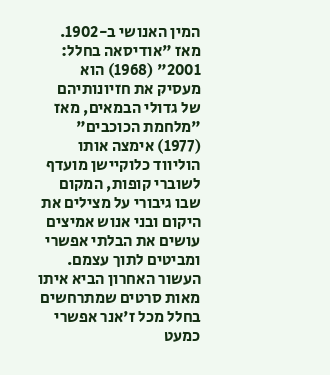המין האנושי ב-1902. מאז "אודיסאה בחלל: 2001" (1968) הוא מעסיק את חזיונותיהם של גדולי הבמאים, מאז "מלחמת הכוכבים" (1977) אימצה אותו הוליווד כלוקיישן מועדף לשוברי קופות, המקום שבו גיבורי על מצילים את היקום ובני אנוש אמיצים עושים את הבלתי אפשרי ומביטים לתוך עצמם. העשור האחרון הביא איתו מאות סרטים שמתרחשים בחלל מכל ז'אנר אפשרי כמעט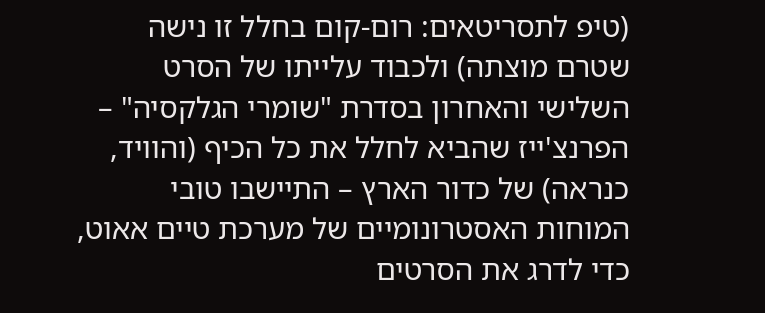(טיפ לתסריטאים: רום-קום בחלל זו נישה שטרם מוצתה) ולכבוד עלייתו של הסרט השלישי והאחרון בסדרת "שומרי הגלקסיה" – הפרנצ'ייז שהביא לחלל את כל הכיף (והוויד, כנראה) של כדור הארץ – התיישבו טובי המוחות האסטרונומיים של מערכת טיים אאוט, כדי לדרג את הסרטים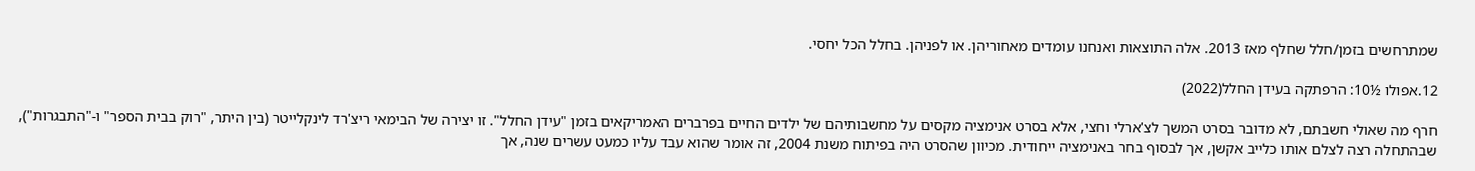שמתרחשים בזמן/חלל שחלף מאז 2013. אלה התוצאות ואנחנו עומדים מאחוריהן. או לפניהן. בחלל הכל יחסי.

12.אפולו ½10: הרפתקה בעידן החלל(2022)

חרף מה שאולי חשבתם, לא מדובר בסרט המשך לצ'ארלי וחצי, אלא בסרט אנימציה מקסים על מחשבותיהם של ילדים החיים בפרברים האמריקאים בזמן "עידן החלל". זו יצירה של הבימאי ריצ'רד לינקלייטר (בין היתר, "רוק בבית הספר" ו-"התבגרות"), שבהתחלה רצה לצלם אותו כלייב אקשן, אך לבסוף בחר באנימציה ייחודית. מכיוון שהסרט היה בפיתוח משנת 2004, זה אומר שהוא עבד עליו כמעט עשרים שנה, אך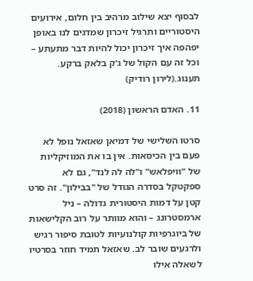לבסוף יצא שילוב מרהיב בין חלום, אירועים היסטוריים ותרגיל זיכרון שמדגים לנו באופן יפהפה איך זיכרון יכול להיות דבר מתעתע – וכל זה עם הקול של ג'ק בלאק ברקע. תענוג.(לירון רודיק)

11. האדם הראשון (2018)

סרטו השלישי של דמיאן שאזאל נופל לא פעם בין הכיסאות. אין בו את המוזיקליות של "וויפלאש" ו"לה לה לנד", גם לא ספקטקל בסדרה הגודל של "בבילון". זה סרט קטן על דמות היסטורית גדולה – ניל ארמסטרונג – והוא מוותר על רוב הקלישאות של ביוגרפיות קולנועיות לטובת סיפור רגיש ולרגעים שובר לב. שאזאל תמיד חוזר בסרטיו לשאלה אילו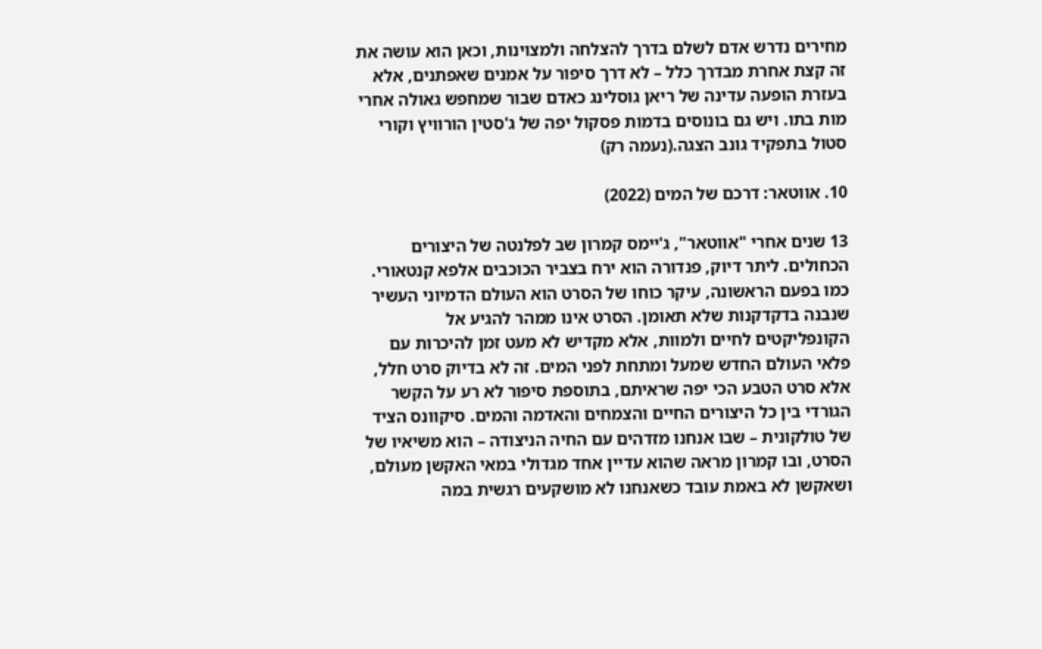מחירים נדרש אדם לשלם בדרך להצלחה ולמצוינות, וכאן הוא עושה את זה קצת אחרת מבדרך כלל – לא דרך סיפור על אמנים שאפתנים, אלא בעזרת הופעה עדינה של ריאן גוסלינג כאדם שבור שמחפש גאולה אחרי מות בתו. ויש גם בונוסים בדמות פסקול יפה של ג'סטין הורוויץ וקורי סטול בתפקיד גונב הצגה.(נעמה רק)

10. אווטאר: דרכם של המים (2022)

13 שנים אחרי "אווטאר", ג'יימס קמרון שב לפלנטה של היצורים הכחולים. ליתר דיוק, פנדורה הוא ירח בצביר הכוכבים אלפא קנטאורי. כמו בפעם הראשונה, עיקר כוחו של הסרט הוא העולם הדמיוני העשיר שנבנה בדקדקנות שלא תאומן. הסרט אינו ממהר להגיע אל הקונפליקטים לחיים ולמוות, אלא מקדיש לא מעט זמן להיכרות עם פלאי העולם החדש שמעל ומתחת לפני המים. זה לא בדיוק סרט חלל, אלא סרט הטבע הכי יפה שראיתם, בתוספת סיפור לא רע על הקשר הגורדי בין כל היצורים החיים והצמחים והאדמה והמים. סיקוונס הציד של טולקונית – שבו אנחנו מזדהים עם החיה הניצודה – הוא משיאיו של הסרט, ובו קמרון מראה שהוא עדיין אחד מגדולי במאי האקשן מעולם, ושאקשן לא באמת עובד כשאנחנו לא מושקעים רגשית במה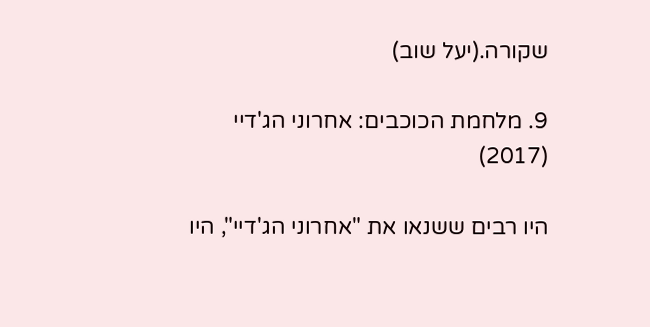שקורה.(יעל שוב)

9. מלחמת הכוכבים: אחרוני הג'דיי (2017)

היו רבים ששנאו את "אחרוני הג'דיי", היו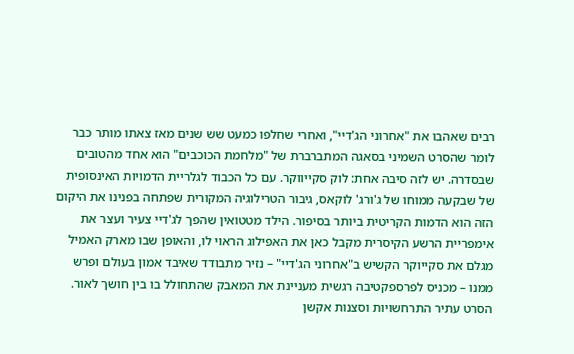רבים שאהבו את "אחרוני הג'דיי", ואחרי שחלפו כמעט שש שנים מאז צאתו מותר כבר לומר שהסרט השמיני בסאגה המתברברת של "מלחמת הכוכבים" הוא אחד מהטובים שבסדרה. יש לזה סיבה אחת: לוק סקייווקר. עם כל הכבוד לגלריית הדמויות האינסופית של שבקעה ממוחו של ג'ורג' לוקאס, גיבור הטרילוגיה המקורית שפתחה בפנינו את היקום הזה הוא הדמות הקריטית ביותר בסיפור. הילד מטטואין שהפך לג'דיי צעיר ועצר את אימפריית הרשע הקיסרית מקבל כאן את האפילוג הראוי לו, והאופן שבו מארק האמיל מגלם את סקייוקר הקשיש ב"אחרוני הג'דיי" – נזיר מתבודד שאיבד אמון בעולם ופרש ממנו – מכניס לפרספקטיבה רגשית מעניינת את המאבק שהתחולל בו בין חושך לאור. הסרט עתיר התרחשויות וסצנות אקשן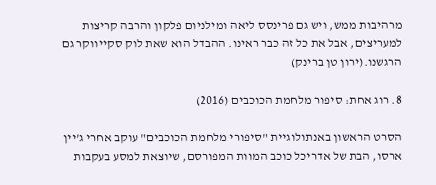מרהיבות ממש, ויש גם פרינסס ליאה ומילניום פלקון והרבה קריצות למעריצים, אבל את כל זה כבר ראינו. ההבדל הוא שאת לוק סקייווקר גם הרגשנו.(ירון טן ברינק)

8. רוג אחת: סיפור מלחמת הכוכבים (2016)

הסרט הראשון באנתולוגיית "סיפורי מלחמת הכוכבים" עוקב אחרי ג'יין ארסו, הבת של אדריכל כוכב המוות המפורסם, שיוצאת למסע בעקבות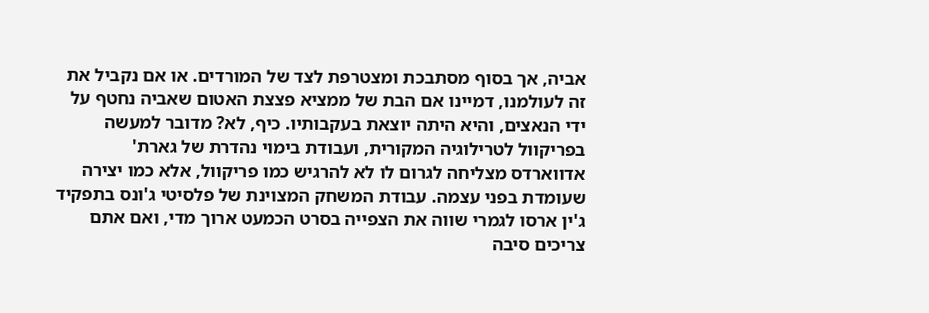אביה, אך בסוף מסתבכת ומצטרפת לצד של המורדים. או אם נקביל את זה לעולמנו, דמיינו אם הבת של ממציא פצצת האטום שאביה נחטף על ידי הנאצים, והיא היתה יוצאת בעקבותיו. כיף, לא? מדובר למעשה בפריקוול לטרילוגיה המקורית, ועבודת בימוי נהדרת של גארת' אדווארדס מצליחה לגרום לו לא להרגיש כמו פריקוול, אלא כמו יצירה שעומדת בפני עצמה. עבודת המשחק המצוינת של פלסיטי ג'ונס בתפקיד ג'ין ארסו לגמרי שווה את הצפייה בסרט הכמעט ארוך מדי, ואם אתם צריכים סיבה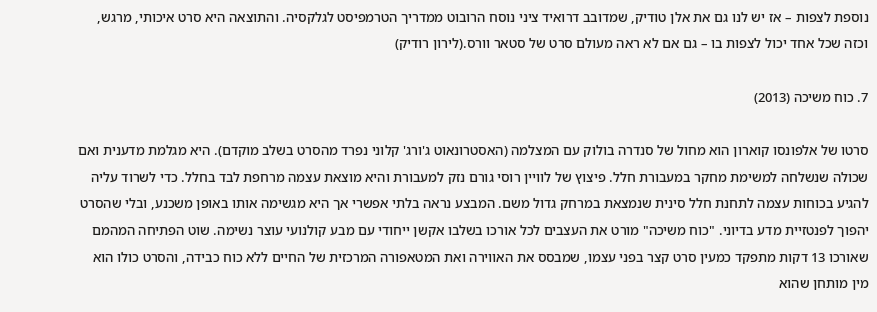נוספת לצפות – אז יש לנו גם את אלן טודיק, שמדובב דרואיד ציני נוסח הרובוט ממדריך הטרמפיסט לגלקסיה. והתוצאה היא סרט איכותי, מרגש, וכזה שכל אחד יכול לצפות בו – גם אם לא ראה מעולם סרט של סטאר וורס.(לירון רודיק)

7. כוח משיכה (2013)

סרטו של אלפונסו קוארון הוא מחול של סנדרה בולוק עם המצלמה (האסטרונאוט ג'ורג' קלוני נפרד מהסרט בשלב מוקדם). היא מגלמת מדענית ואם שכולה שנשלחה למשימת מחקר במעבורת חלל. פיצוץ של לוויין רוסי גורם נזק למעבורת והיא מוצאת עצמה מרחפת לבד בחלל. כדי לשרוד עליה להגיע בכוחות עצמה לתחנת חלל סינית שנמצאת במרחק גדול משם. המבצע נראה בלתי אפשרי אך היא מגשימה אותו באופן משכנע, ובלי שהסרט יהפוך לפנטזיית מדע בדיוני. "כוח משיכה" מורט את העצבים לכל אורכו בשלבו אקשן ייחודי עם מבע קולנועי עוצר נשימה. שוט הפתיחה המהמם שאורכו 13 דקות מתפקד כמעין סרט קצר בפני עצמו, שמבסס את האווירה ואת המטאפורה המרכזית של החיים ללא כוח כבידה, והסרט כולו הוא מין מותחן שהוא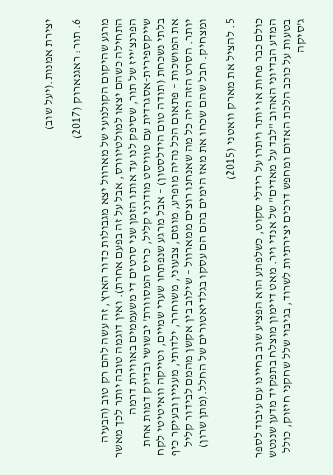יצירת אמנות.(יעל שוב)

6. תור: ראגנארוק (2017)

מרגע שהיקום הקולנועי של מארוול יצא מגבולות כדור הארץ, זה עשה להם רק טוב (הבעיה התחילה כשהם יצאו למולטיוורס, אבל על זה בפעם אחרת). ואין דוגמה טובה יותר לכך מאשר הפרנצ'ייז של תור, שסיפק לנו עד אותו הזמן שני סרטים די משעממים באווירת דרמה שייקספירית-אסגרדית עם טוויסט מודרני קליל, כריס המסוורת' יבשושי ובדיוק דמות אחת בלתי נשכחת (תודה טום הידלסטון) – אבל מרגע שנפתחו שערי שמיים, וטייקה וואיטיטי לקח את המושכות – פתאום הכל נהיה מופרע, מוגזם, צבעוני, משוחרר, ילדותי, מעניין ובעיקר כיף יותר. הסרט הזה היה כל מה שאנחנו רוצים ממארוול – שילוב בין אקשן מהמם לבידור קליל ומצחיק. חבל שהם שכחו את מאז הימים בהם הם עסקו בגלדיאטורים של החלל.(מתן שרון)

5. להציל את מארק וואטני (2015)

כולם כבר פחות או יותר ויתרו על רידלי סקוט, כשלפתע הוא הפציע שוב בחיינו עם עיבוד לספר המדע הבדיוני האהוב "לבד על מאדים" של אנדי ויר. מאט דיימון מוצלח בתפקיד מדען שננטש בטעות על כוכב הלכת האדום ומחפש דרכים יצירתיות לשרוד, בגיבוי שלל שחקני חיזוק, כולל ג'סיקה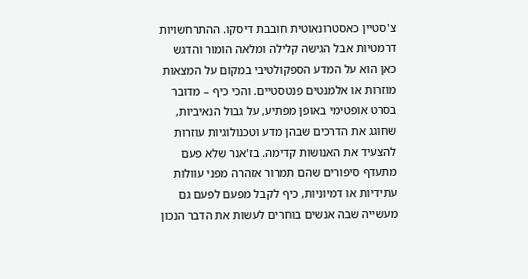צ'סטיין כאסטרונאוטית חובבת דיסקו. ההתרחשויות דרמטיות אבל הגישה קלילה ומלאה הומור והדגש כאן הוא על המדע הספקולטיבי במקום על המצאות מוזרות או אלמנטים פנטסטיים. והכי כיף – מדובר בסרט אופטימי באופן מפתיע, על גבול הנאיביות, שחוגג את הדרכים שבהן מדע וטכנולוגיות עוזרות להצעיד את האנושות קדימה. בז'אנר שלא פעם מתעדף סיפורים שהם תמרור אזהרה מפני עוולות עתידיות או דמיוניות, כיף לקבל מפעם לפעם גם מעשייה שבה אנשים בוחרים לעשות את הדבר הנכון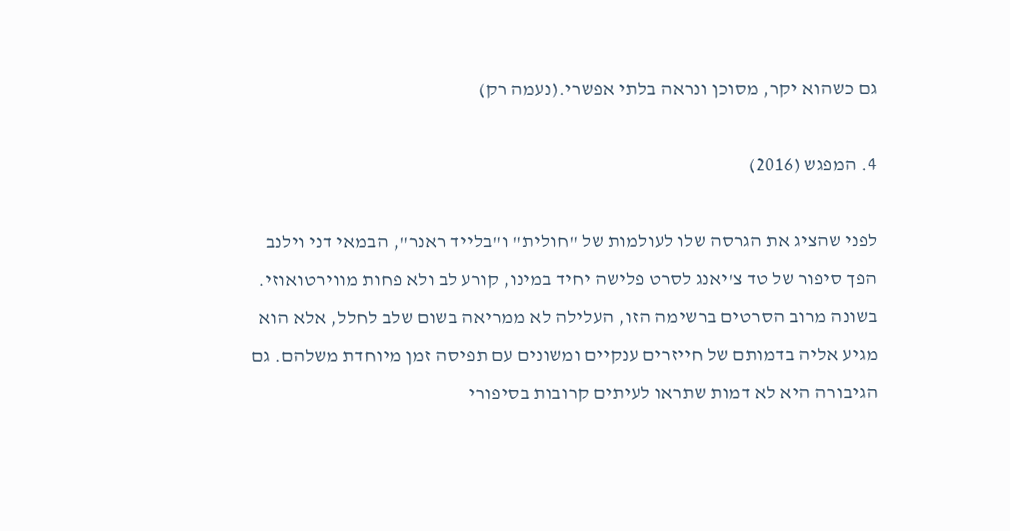גם כשהוא יקר, מסוכן ונראה בלתי אפשרי.(נעמה רק)

4. המפגש (2016)

לפני שהציג את הגרסה שלו לעולמות של "חולית" ו"בלייד ראנר", הבמאי דני וילנב הפך סיפור של טד צ'יאנג לסרט פלישה יחיד במינו, קורע לב ולא פחות מווירטואוזי. בשונה מרוב הסרטים ברשימה הזו, העלילה לא ממריאה בשום שלב לחלל, אלא הוא מגיע אליה בדמותם של חייזרים ענקיים ומשונים עם תפיסה זמן מיוחדת משלהם. גם הגיבורה היא לא דמות שתראו לעיתים קרובות בסיפורי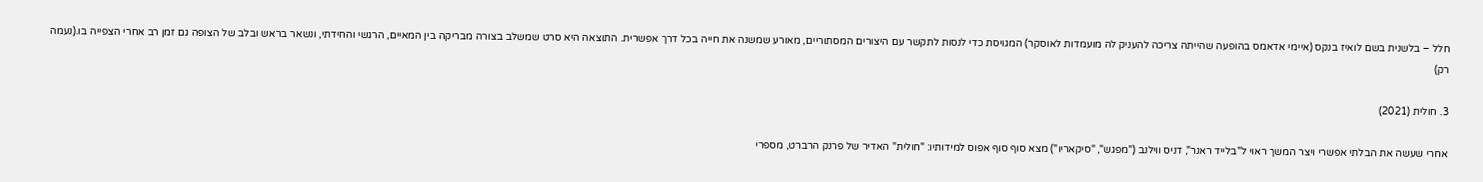חלל – בלשנית בשם לואיז בנקס (איימי אדאמס בהופעה שהייתה צריכה להעניק לה מועמדות לאוסקר) המגויסת כדי לנסות לתקשר עם היצורים המסתוריים, מאורע שמשנה את חייה בכל דרך אפשרית. התוצאה היא סרט שמשלב בצורה מבריקה בין המאיים, הרגשי והחידתי, ונשאר בראש ובלב של הצופה גם זמן רב אחרי הצפייה בו.(נעמה רק)

3. חולית (2021)

אחרי שעשה את הבלתי אפשרי ויצר המשך ראוי ל"בלייד ראנר", דניס ווילנב ("מפגש", "סיקאריו") מצא סוף סוף אפוס למידותיו: "חולית" האדיר של פרנק הרברט, מספרי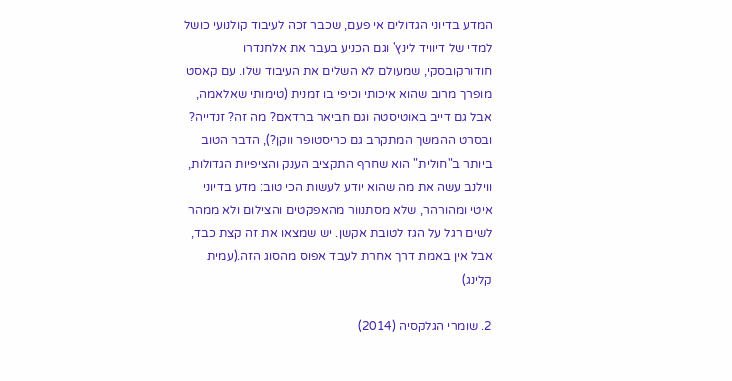המדע בדיוני הגדולים אי פעם, שכבר זכה לעיבוד קולנועי כושל למדי של דיוויד לינץ' וגם הכניע בעבר את אלחנדרו חודורקובסקי, שמעולם לא השלים את העיבוד שלו. עם קאסט מופרך מרוב שהוא איכותי וכיפי בו זמנית (טימותי שאלאמה, אבל גם דייב באוטיסטה וגם חביאר ברדאם? מה זה? זנדייה? ובסרט ההמשך המתקרב גם כריסטופר ווקן?), הדבר הטוב ביותר ב"חולית" הוא שחרף התקציב הענק והציפיות הגדולות, ווילנב עשה את מה שהוא יודע לעשות הכי טוב: מדע בדיוני איטי ומהורהר, שלא מסתנוור מהאפקטים והצילום ולא ממהר לשים רגל על הגז לטובת אקשן. יש שמצאו את זה קצת כבד, אבל אין באמת דרך אחרת לעבד אפוס מהסוג הזה.(עמית קלינג)

2. שומרי הגלקסיה (2014)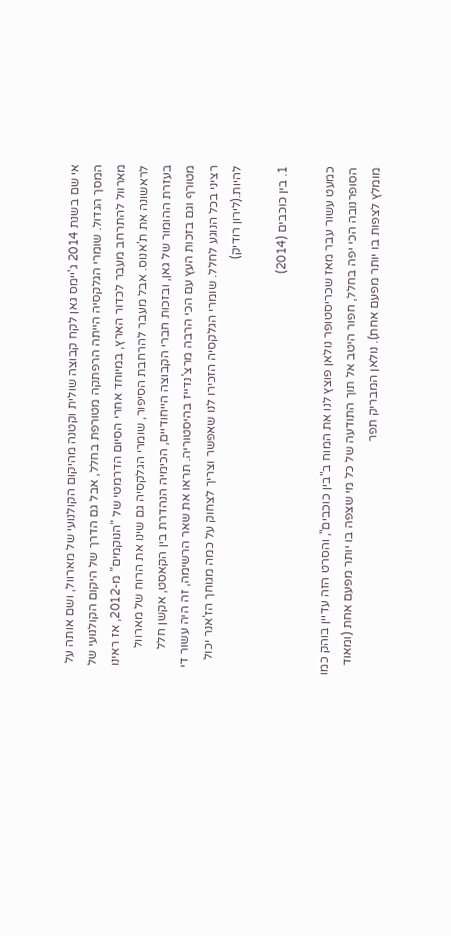אי שם בשנת 2014 ג'יימס גאן לקח קבוצה שולית וקטנה מהיקום הקולנועי של מארוול, ושם אותה על המסך הגדול. שומרי הגלקסיה הייתה הרפתקה מטורפת בחלל, אבל גם הדרך של היקום הקולנועי של מארוול להתרחב מעבר לכדור הארץ, במיוחד אחרי הסיום הדרמטי של "הנוקמים" מ-2012, אז ראינו לראשונה את ת'אנוס. אבל מעבר להרחבת הסיפור, שומרי הגלקסיה גם שינו את הרוח של מארוול בעזרת ההומור של גאן, ובזכות חברי הקבוצה הייחודיים, הכימיה הנהדרת בין הקאסט, אקשן חלל מטורף וגם בזכות העץ עם הכי הרבה מרצ'נדייז בהיסטוריה. תראו את שאר הרשימה, זה היה עשור די רציני בכל הנוגע לחלל. שומרי הגלקסיה הזכירו לנו שאפשר וצריך לצחוק על כמה מגוחך הז'אנר יכול להיות.(לירון רודיק)

1. בין כוכבים (2014)

כמעט עשור עבר מאז שכריסטופר נולאן פוצץ לנו את המוח ב"בין כוכבים", והסרט הזה עדיין בוהק כמו הסופרנובה הכי יפה בחלל, חפור היטב אל תוך התודעה של כל מי שצפה בו יותר מפעם אחת (ומאוד מומלץ לצפות בו יותר מפעם אחת). נולאן המבריק תפר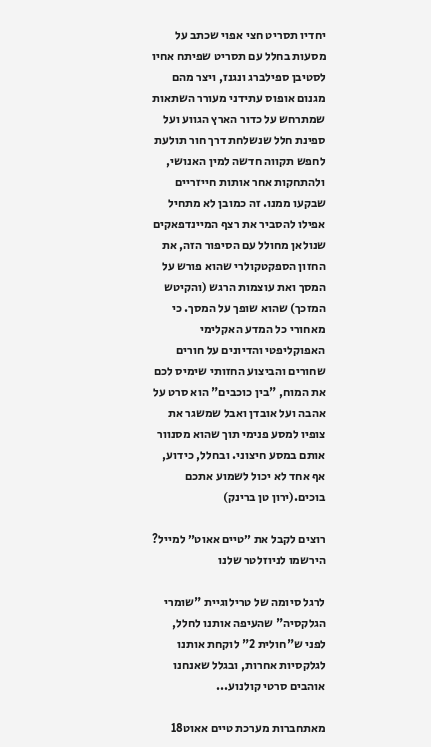יחדיו תסריט חצי אפוי שכתב על מסעות בחלל עם תסריט שפיתח אחיו לסטיבן ספילברג ונגנז, ויצר מהם מגנום אופוס עתידני מעורר השתאות שמתרחש על כדור הארץ הגווע ועל ספינת חלל שנשלחת דרך חור תולעת לחפש תקווה חדשה למין האנושי, ולהתחקות אחר אותות חייזריים שבקעו ממנו. זה כמובן לא מתחיל אפילו להסביר את רצף המיינדפאקים שנולאן מחולל עם הסיפור הזה, את החזון הספקטקולרי שהוא פורש על המסך ואת עוצמות הרגש (והקיטש המזכך) שהוא שופך על המסך. כי מאחורי כל המדע האקלימי האפוקליפטי והדיונים על חורים שחורים והביצוע החזותי שימיס לכם את המוח, "בין כוכבים" הוא סרט על אהבה ועל אובדן ואבל שמשגר את צופיו למסע פנימי תוך שהוא מסנוור אותם במסע חיצוני. ובחלל, כידוע, אף אחד לא יכול לשמוע אתכם בוכים.(ירון טן ברינק)

רוצים לקבל את ״טיים אאוט״ למייל? הירשמו לניוזלטר שלנו

לרגל סיומה של טרילוגיית "שומרי הגלקסיה" שהעיפה אותנו לחלל, לפני ש"חולית 2" לוקחת אותנו לגלקסיות אחרות, ובגלל שאנחנו אוהבים סרטי קולנוע...

מאתחברות מערכת טיים אאוט18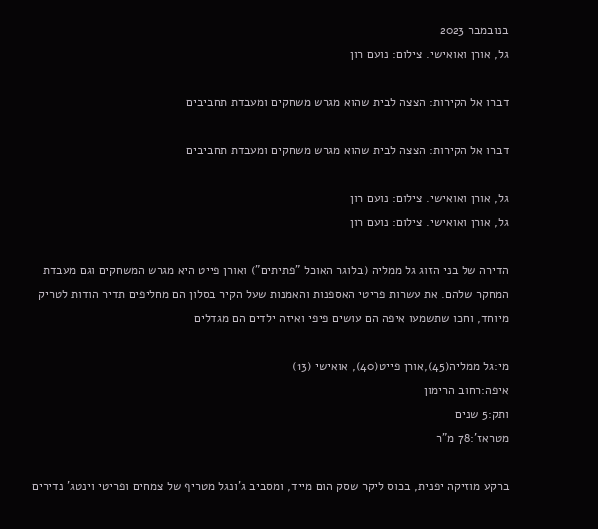בנובמבר 2023
גל, אורן ואואישי. צילום: נועם רון

דברו אל הקירות: הצצה לבית שהוא מגרש משחקים ומעבדת תחביבים

דברו אל הקירות: הצצה לבית שהוא מגרש משחקים ומעבדת תחביבים

גל, אורן ואואישי. צילום: נועם רון
גל, אורן ואואישי. צילום: נועם רון

הדירה של בני הזוג גל ממליה (בלוגר האוכל "פתיתים") ואורן פייט היא מגרש המשחקים וגם מעבדת המחקר שלהם. את עשרות פריטי האספנות והאמנות שעל הקיר בסלון הם מחליפים תדיר הודות לטריק מיוחד, וחכו שתשמעו איפה הם עושים פיפי ואיזה ילדים הם מגדלים

מי:גל ממליה(45),אורן פייט(40), אואישי (13)
איפה:רחוב הרימון
ותק:5 שנים
מטראז':78 מ"ר

ברקע מוזיקה יפנית, בכוס ליקר שסק הום מייד, ומסביב ג'ונגל מטריף של צמחים ופריטי וינטג' נדירים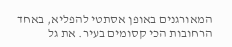המאורגנים באופן אסתטי להפליא, באחד הרחובות הכי קסומים בעיר. את גל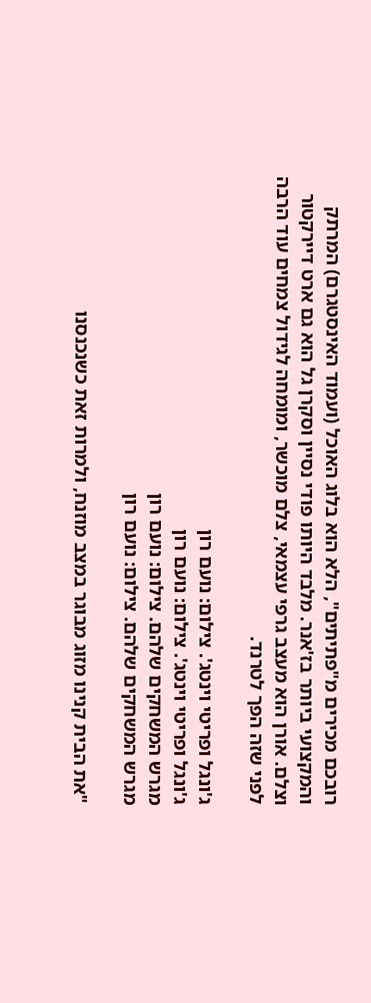רובכם מכירים מ"פתיתים", הלא הוא בלוג האוכל (ועמוד האינסטגרם) המרתק והמקצועי ביותר בז'אנר. מלבד היותו פודי נסיין וסקרן גל הוא גם ארט דיירקטור וצלם. אורן הוא מעצב גרפי עצמאי, צלם מוכשר, ומומחה לגידול צמחים עוד הרבה לפני שזה הפך לטרנד.

ג'ונגל ופריטי וינטג'. צילום: נועם רון
ג'ונגל ופריטי וינטג'. צילום: נועם רון
מגרש המשחקים שלהם. צילום: נועם רון
מגרש המשחקים שלהם. צילום: נועם רון

"את הבית קנינו מזוג מבוגר במצב מוזנח, ולמרות זאת כשנכנסנו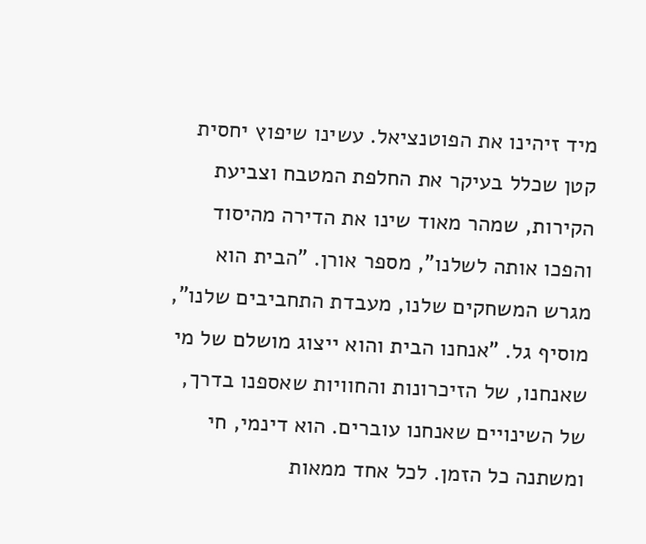מיד זיהינו את הפוטנציאל. עשינו שיפוץ יחסית קטן שכלל בעיקר את החלפת המטבח וצביעת הקירות, שמהר מאוד שינו את הדירה מהיסוד והפכו אותה לשלנו", מספר אורן. "הבית הוא מגרש המשחקים שלנו, מעבדת התחביבים שלנו", מוסיף גל. "אנחנו הבית והוא ייצוג מושלם של מי שאנחנו, של הזיכרונות והחוויות שאספנו בדרך, של השינויים שאנחנו עוברים. הוא דינמי, חי ומשתנה כל הזמן. לכל אחד ממאות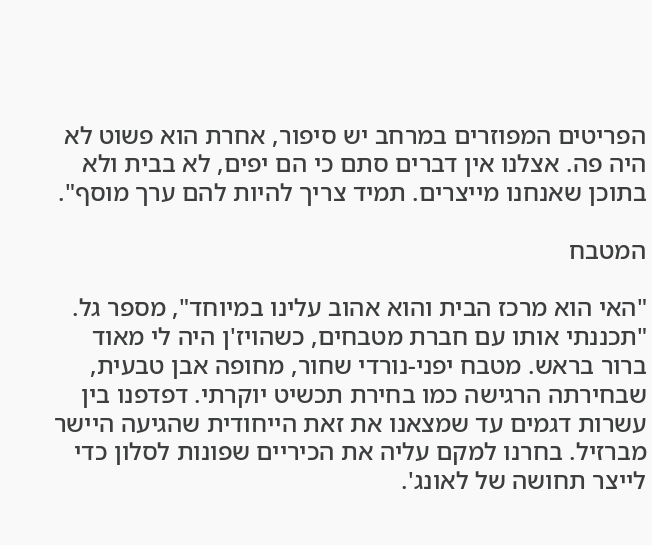הפריטים המפוזרים במרחב יש סיפור, אחרת הוא פשוט לא היה פה. אצלנו אין דברים סתם כי הם יפים, לא בבית ולא בתוכן שאנחנו מייצרים. תמיד צריך להיות להם ערך מוסף".

המטבח

"האי הוא מרכז הבית והוא אהוב עלינו במיוחד", מספר גל. "תכננתי אותו עם חברת מטבחים, כשהויז'ן היה לי מאוד ברור בראש. מטבח יפני-נורדי שחור, מחופה אבן טבעית, שבחירתה הרגישה כמו בחירת תכשיט יוקרתי. דפדפנו בין עשרות דגמים עד שמצאנו את זאת הייחודית שהגיעה היישר מברזיל. בחרנו למקם עליה את הכיריים שפונות לסלון כדי לייצר תחושה של לאונג'.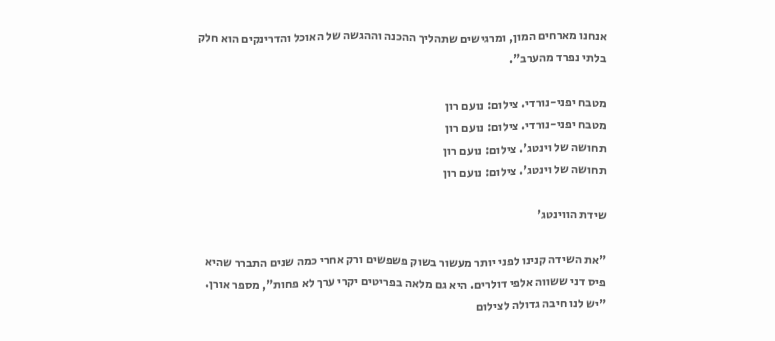אנחנו מארחים המון, ומרגישים שתהליך ההכנה וההגשה של האוכל והדרינקים הוא חלק בלתי נפרד מהערב".

מטבח יפני-נורדי. צילום: נועם רון
מטבח יפני-נורדי. צילום: נועם רון
תחושה של וינטג'. צילום: נועם רון
תחושה של וינטג'. צילום: נועם רון

שידת הווינטג'

"את השידה קנינו לפני יותר מעשור בשוק פשפשים ורק אחרי כמה שנים התברר שהיא פיס דני ששווה אלפי דולרים. היא גם מלאה בפריטים יקרי ערך לא פחות", מספר אורן. "יש לנו חיבה גדולה לצילום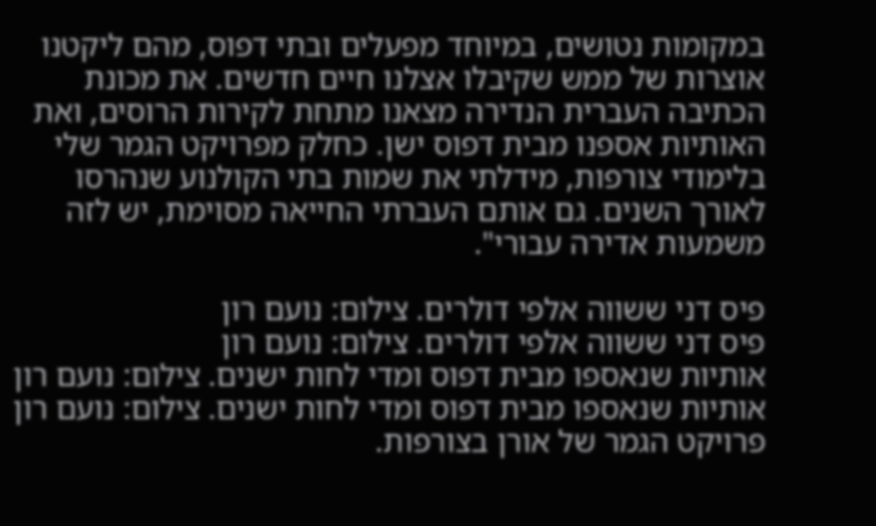במקומות נטושים, במיוחד מפעלים ובתי דפוס, מהם ליקטנו אוצרות של ממש שקיבלו אצלנו חיים חדשים. את מכונת הכתיבה העברית הנדירה מצאנו מתחת לקירות הרוסים, ואת האותיות אספנו מבית דפוס ישן. כחלק מפרויקט הגמר שלי בלימודי צורפות, מידלתי את שמות בתי הקולנוע שנהרסו לאורך השנים. גם אותם העברתי החייאה מסוימת, יש לזה משמעות אדירה עבורי".

פיס דני ששווה אלפי דולרים. צילום: נועם רון
פיס דני ששווה אלפי דולרים. צילום: נועם רון
אותיות שנאספו מבית דפוס ומדי לחות ישנים. צילום: נועם רון
אותיות שנאספו מבית דפוס ומדי לחות ישנים. צילום: נועם רון
פרויקט הגמר של אורן בצורפות.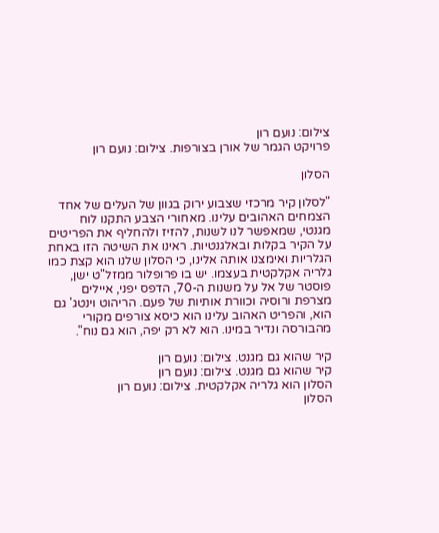צילום: נועם רון
פרויקט הגמר של אורן בצורפות. צילום: נועם רון

הסלון

"לסלון קיר מרכזי שצבוע ירוק בגוון של העלים של אחד הצמחים האהובים עלינו. מאחורי הצבע התקנו לוח מגנטי, שמאפשר לנו לשנות, להזיז ולהחליף את הפריטים על הקיר בקלות ובאלגנטיות. ראינו את השיטה הזו באחת הגלריות ואימצנו אותה אלינו, כי הסלון שלנו הוא קצת כמו גלריה אקלקטית בעצמו. יש בו פרופלור ממזל"ט ישן, פוסטר של אל על משנות ה-70, הדפס יפני, איילים מצרפת ורוסיה וכוורת אותיות של פעם. הריהוט וינטג' גם הוא, והפריט האהוב עלינו הוא כיסא צורפים מקורי מהבורסה ונדיר במינו. הוא לא רק יפה, הוא גם נוח".

קיר שהוא גם מגנט. צילום: נועם רון
קיר שהוא גם מגנט. צילום: נועם רון
הסלון הוא גלריה אקלקטית. צילום: נועם רון
הסלון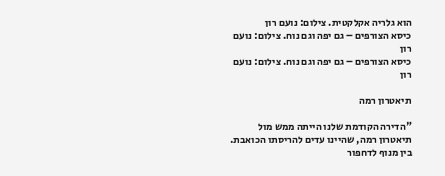הוא גלריה אקלקטית. צילום: נועם רון
כיסא הצורפים – גם יפה וגם נוח. צילום: נועם רון
כיסא הצורפים – גם יפה וגם נוח. צילום: נועם רון

תיאטרון רמה

"הדירה הקודמת שלנו הייתה ממש מול תיאטרון רמה, שהיינו עדים להריסתו הכואבת. בין מנוף לדחפור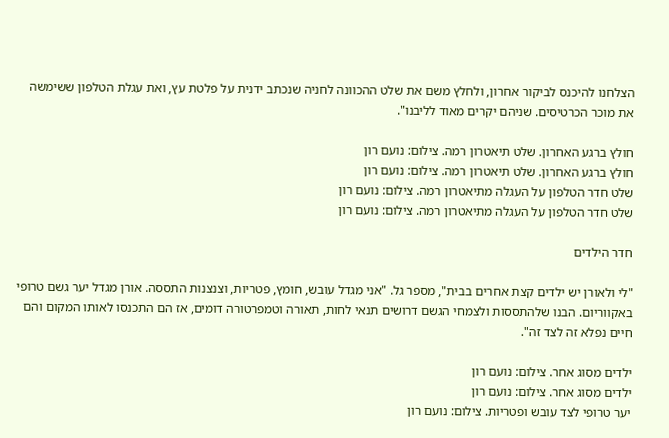הצלחנו להיכנס לביקור אחרון, ולחלץ משם את שלט ההכוונה לחניה שנכתב ידנית על פלטת עץ, ואת עגלת הטלפון ששימשה את מוכר הכרטיסים. שניהם יקרים מאוד לליבנו".

חולץ ברגע האחרון. שלט תיאטרון רמה. צילום: נועם רון
חולץ ברגע האחרון. שלט תיאטרון רמה. צילום: נועם רון
שלט חדר הטלפון על העגלה מתיאטרון רמה. צילום: נועם רון
שלט חדר הטלפון על העגלה מתיאטרון רמה. צילום: נועם רון

חדר הילדים

"לי ולאורן יש ילדים קצת אחרים בבית", מספר גל. "אני מגדל עובש, חומץ, פטריות, וצנצנות התססה. אורן מגדל יער גשם טרופי באקווריום. הבנו שלהתססות ולצמחי הגשם דרושים תנאי לחות, תאורה וטמפרטורה דומים, אז הם התכנסו לאותו המקום והם חיים נפלא זה לצד זה".

ילדים מסוג אחר. צילום: נועם רון
ילדים מסוג אחר. צילום: נועם רון
יער טרופי לצד עובש ופטריות. צילום: נועם רון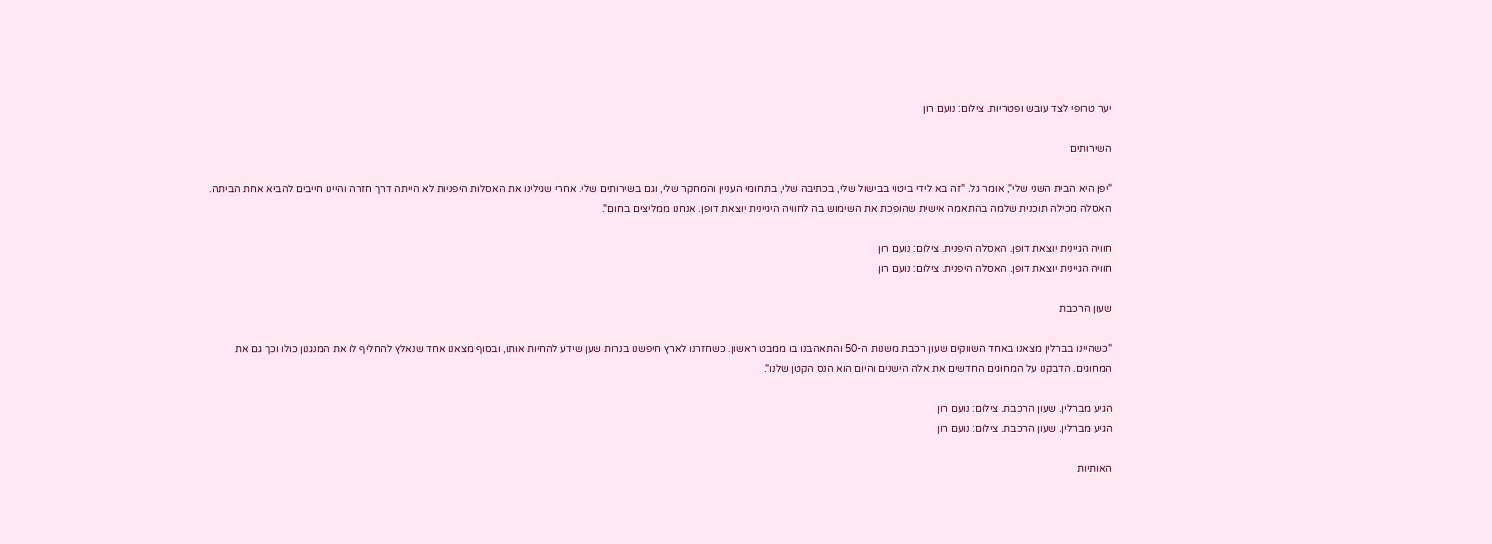יער טרופי לצד עובש ופטריות. צילום: נועם רון

השירותים

"יפן היא הבית השני שלי", אומר גל. "זה בא לידי ביטוי בבישול שלי, בכתיבה שלי, בתחומי העניין והמחקר שלי, וגם בשירותים שלי. אחרי שגילינו את האסלות היפניות לא הייתה דרך חזרה והיינו חייבים להביא אחת הביתה. האסלה מכילה תוכנית שלמה בהתאמה אישית שהופכת את השימוש בה לחוויה היגיינית יוצאת דופן. אנחנו ממליצים בחום".

חוויה הגיינית יוצאת דופן. האסלה היפנית. צילום: נועם רון
חוויה הגיינית יוצאת דופן. האסלה היפנית. צילום: נועם רון

שעון הרכבת

"כשהיינו בברלין מצאנו באחד השווקים שעון רכבת משנות ה-50 והתאהבנו בו ממבט ראשון. כשחזרנו לארץ חיפשנו בנרות שען שידע להחיות אותו, ובסוף מצאנו אחד שנאלץ להחליף לו את המנגנון כולו וכך גם את המחוגים. הדבקנו על המחוגים החדשים את אלה הישנים והיום הוא הנס הקטן שלנו".

הגיע מברלין. שעון הרכבת. צילום: נועם רון
הגיע מברלין. שעון הרכבת. צילום: נועם רון

האותיות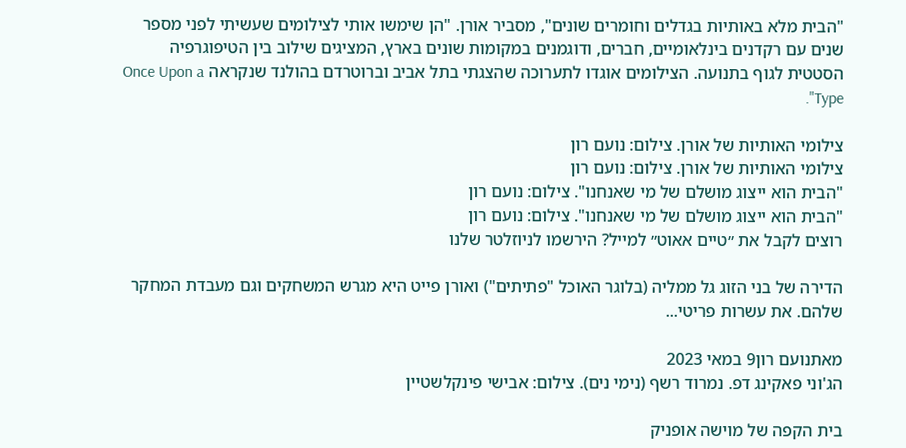"הבית מלא באותיות בגדלים וחומרים שונים", מסביר אורן. "הן שימשו אותי לצילומים שעשיתי לפני מספר שנים עם רקדנים בינלאומיים, חברים, ודוגמנים במקומות שונים בארץ, המציגים שילוב בין הטיפוגרפיה הסטטית לגוף בתנועה. הצילומים אוגדו לתערוכה שהצגתי בתל אביב וברוטרדם בהולנד שנקראה Once Upon a Type".

צילומי האותיות של אורן. צילום: נועם רון
צילומי האותיות של אורן. צילום: נועם רון
"הבית הוא ייצוג מושלם של מי שאנחנו". צילום: נועם רון
"הבית הוא ייצוג מושלם של מי שאנחנו". צילום: נועם רון
רוצים לקבל את ״טיים אאוט״ למייל? הירשמו לניוזלטר שלנו

הדירה של בני הזוג גל ממליה (בלוגר האוכל "פתיתים") ואורן פייט היא מגרש המשחקים וגם מעבדת המחקר שלהם. את עשרות פריטי...

מאתנועם רון9 במאי 2023
הג'וני פאקינג דפ. נמרוד רשף (נימי נים). צילום: אבישי פינקלשטיין

בית הקפה של מוישה אופניק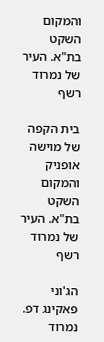והמקום השקט בת"א. העיר של נמרוד רשף

בית הקפה של מוישה אופניק והמקום השקט בת"א. העיר של נמרוד רשף

הג'וני פאקינג דפ. נמרוד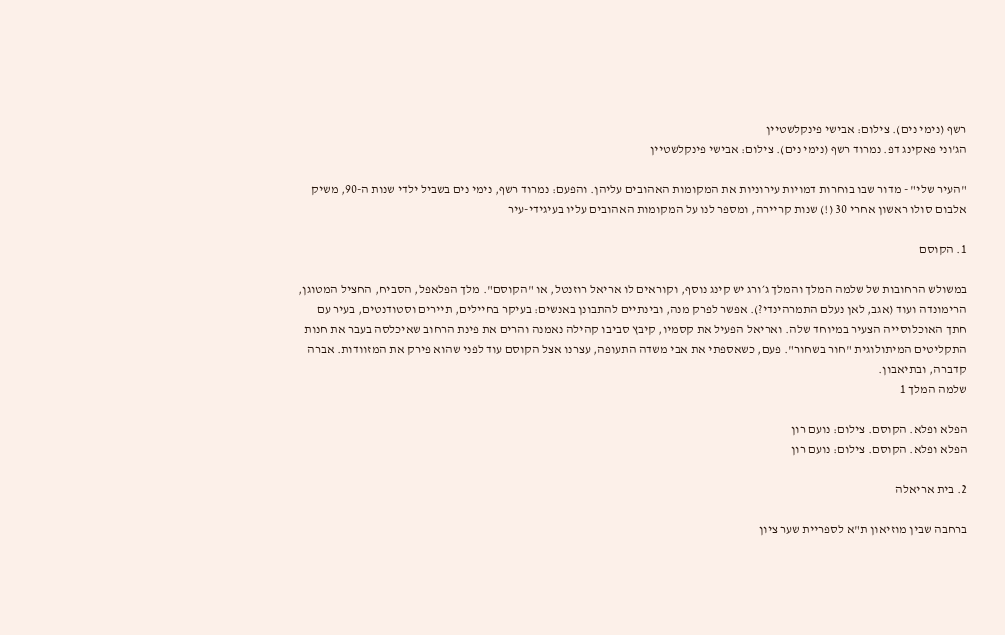רשף (נימי נים). צילום: אבישי פינקלשטיין
הג'וני פאקינג דפ. נמרוד רשף (נימי נים). צילום: אבישי פינקלשטיין

"העיר שלי" - מדור שבו בוחרות דמויות עירוניות את המקומות האהובים עליהן. והפעם: נמרוד רשף, נימי נים בשביל ילדי שנות ה-90, משיק אלבום סולו ראשון אחרי 30 (!) שנות קריירה, ומספר לנו על המקומות האהובים עליו בעיגידי-עיר

1. הקוסם

במשולש הרחובות של שלמה המלך והמלך ג׳ורג יש קינג נוסף, וקוראים לו אריאל רוזנטל, או "הקוסם". מלך הפלאפל, הסביח, החציל המטוגן, הרימונדה ועוד (אגב, לאן נעלם התמרהינדי?). אפשר לפרק מנה, ובינתיים להתבונן באנשים: בעיקר בחיילים, תיירים וסטודנטים, בעיר עם חתך האוכלוסייה הצעיר במיוחד שלה. ואריאל הפעיל את קסמיו, קיבץ סביבו קהילה נאמנה והרים את פינת הרחוב שאיכלסה בעבר את חנות התקליטים המיתולוגית "חור בשחור". פעם, כשאספתי את אבי משדה התעופה, עצרנו אצל הקוסם עוד לפני שהוא פירק את המזוודות. אברה קדברה, ובתיאבון.
שלמה המלך 1

הפלא ופלא. הקוסם. צילום: נועם רון
הפלא ופלא. הקוסם. צילום: נועם רון

2. בית אריאלה

ברחבה שבין מוזיאון ת"א לספריית שער ציון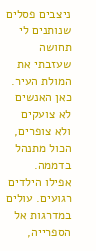ניצבים פסלים שנותנים לי תחושה שעזבתי את המולת העיר. כאן האנשים לא צועקים ולא צופרים, הכול מתנהל בדממה. אפילו הילדים רגועים. עולים במדרגות אל הספרייה,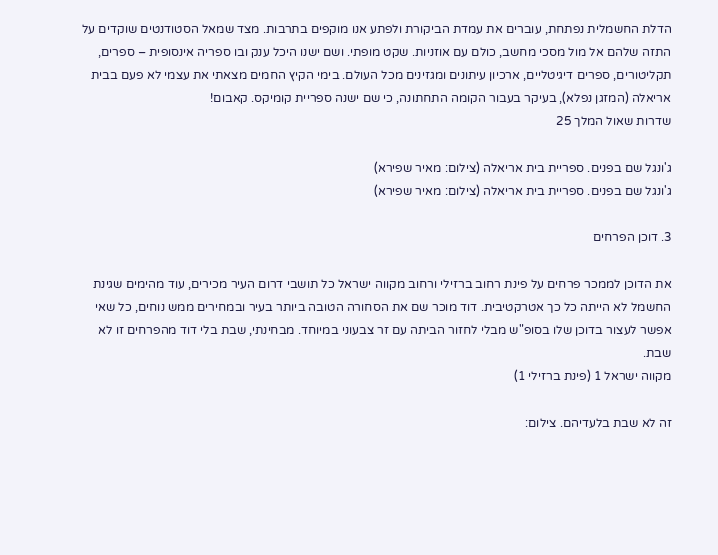הדלת החשמלית נפתחת, עוברים את עמדת הביקורת ולפתע אנו מוקפים בתרבות. מצד שמאל הסטודנטים שוקדים על התזה שלהם אל מול מסכי מחשב, כולם עם אוזניות. שקט מופתי. ושם ישנו היכל ענק ובו ספריה אינסופית – ספרים, תקליטורים, ספרים דיגיטליים, ארכיון עיתונים ומגזינים מכל העולם. בימי הקיץ החמים מצאתי את עצמי לא פעם בבית אריאלה (המזגן נפלא), בעיקר בעבור הקומה התחתונה, כי שם ישנה ספריית קומיקס. קאבום!
שדרות שאול המלך 25

ג'ונגל שם בפנים. ספריית בית אריאלה (צילום: מאיר שפירא)
ג'ונגל שם בפנים. ספריית בית אריאלה (צילום: מאיר שפירא)

3. דוכן הפרחים

את הדוכן לממכר פרחים על פינת רחוב ברזילי ורחוב מקווה ישראל כל תושבי דרום העיר מכירים, עוד מהימים שגינת החשמל לא הייתה כל כך אטרקטיבית. דוד מוכר שם את הסחורה הטובה ביותר בעיר ובמחירים ממש נוחים, כל שאי אפשר לעצור בדוכן שלו בסופ"ש מבלי לחזור הביתה עם זר צבעוני במיוחד. מבחינתי, שבת בלי דוד מהפרחים זו לא שבת.
מקווה ישראל 1 (פינת ברזילי 1)

זה לא שבת בלעדיהם. צילום: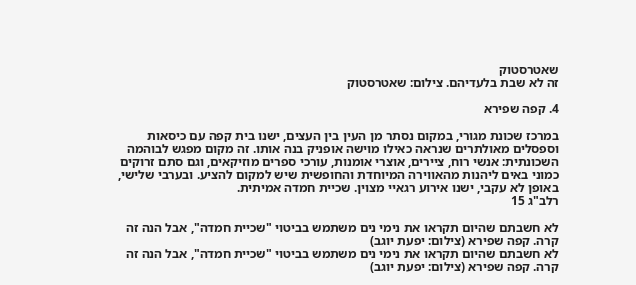שאטרסטוק
זה לא שבת בלעדיהם. צילום: שאטרסטוק

4. קפה שפירא

במרכז שכונת מגורי, במקום נסתר מן העין בין העצים, ישנו בית קפה עם כיסאות וספסלים מאולתרים שנראה כאילו מוישה אופניק בנה אותו. זה מקום מפגש לבוהמה השכונתית: אנשי רוח, ציירים, אוצרי אומנות, עורכי ספרים מוזיקאים, וגם סתם זרוקים כמוני באים ליהנות מהאווירה המיוחדת והחופשית שיש למקום להציע. ובערבי שלישי, באופן לא עקבי, ישנו אירוע רגאיי מצוין. שכיית חמדה אמיתית.
רלב"ג 15

לא חשבתם שהיום תקראו את נימי נים משתמש בביטוי "שכיית חמדה", אבל הנה זה קרה. קפה שפירא (צילום: יפעת יוגב)
לא חשבתם שהיום תקראו את נימי נים משתמש בביטוי "שכיית חמדה", אבל הנה זה קרה. קפה שפירא (צילום: יפעת יוגב)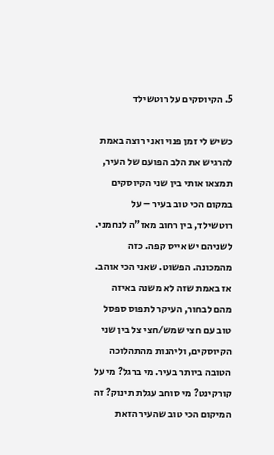5. הקיוסקים על רוטשילד

כשיש לי זמן פנוי ואני רוצה באמת להרגיש את הלב הפועם של העיר, תמצאו אותי בין שני הקיוסקים במקום הכי טוב בעיר – על רוטשילד, בין רחוב מאז"ה לנחמני. לשניהם יש אייס קפה. כזה מהמכונה. הפשוט. שאני הכי אוהב. אז באמת שזה לא משנה באיזה מהם לבחור, העיקר לתפוס ספסל טוב עם חצי שמש/חצי צל בין שני הקיוסקים, וליהנות מהתהלוכה הטובה ביותר בעיר. מי ברגל? מי על קורקינט? מי סוחב עגלת תינוק? זה המיקום הכי טוב שהעיר הזאת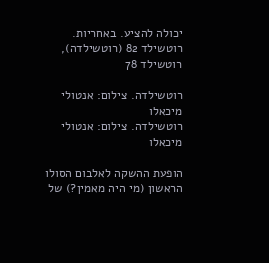יכולה להציע. באחריות.
רוטשילד 82 (רוטשילדה), רוטשילד 78

רוטשילדה. צילום: אנטולי מיכאלו
רוטשילדה. צילום: אנטולי מיכאלו

הופעת ההשקה לאלבום הסולו הראשון (מי היה מאמין?) של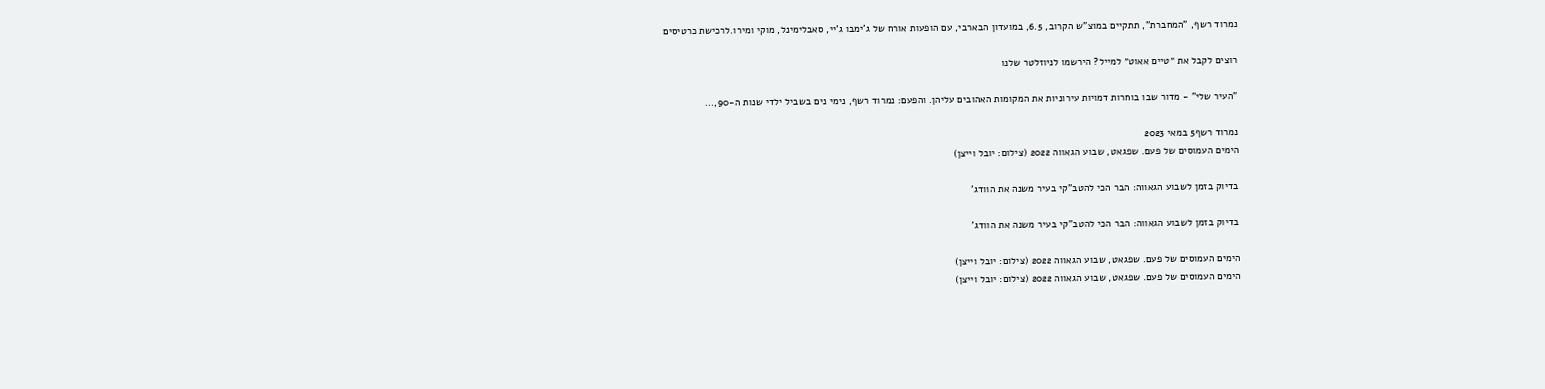נמרוד רשף, "המחברת", תתקיים במוצ"ש הקרוב, 6.5, במועדון הבארבי, עם הופעות אורח של ג'ימבו ג'יי, סאבלימינל, מוקי ומירו.לרכישת כרטיסים

רוצים לקבל את ״טיים אאוט״ למייל? הירשמו לניוזלטר שלנו

"העיר שלי" - מדור שבו בוחרות דמויות עירוניות את המקומות האהובים עליהן. והפעם: נמרוד רשף, נימי נים בשביל ילדי שנות ה-90,...

נמרוד רשף5 במאי 2023
הימים העמוסים של פעם. שפגאט, שבוע הגאווה 2022 (צילום: יובל וייצן)

בדיוק בזמן לשבוע הגאווה: הבר הכי להטב"קי בעיר משנה את הוודג'

בדיוק בזמן לשבוע הגאווה: הבר הכי להטב"קי בעיר משנה את הוודג'

הימים העמוסים של פעם. שפגאט, שבוע הגאווה 2022 (צילום: יובל וייצן)
הימים העמוסים של פעם. שפגאט, שבוע הגאווה 2022 (צילום: יובל וייצן)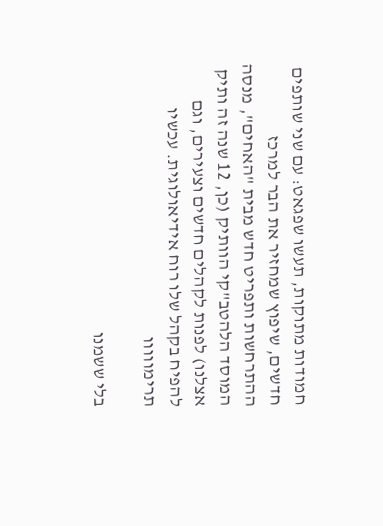חמודות מתוקות, תעשו שפגאט: עם שני שותפים חדשים, שיפוץ שמחזיר את הבר למרכז ההתרחשות ותפריט חדש מבית "האחים", מנסה המוסד הלהטב"קי הוותיק (כן, 12 שנה זה ותיק אצלנו) לפנות לקהלים חדשים וצעירים, וגם להפיח בקהל שלו רוח אידיאולוגית. עכשיו תרימווווו

בלי ששמנו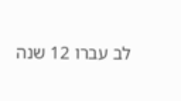לב עברו 12 שנה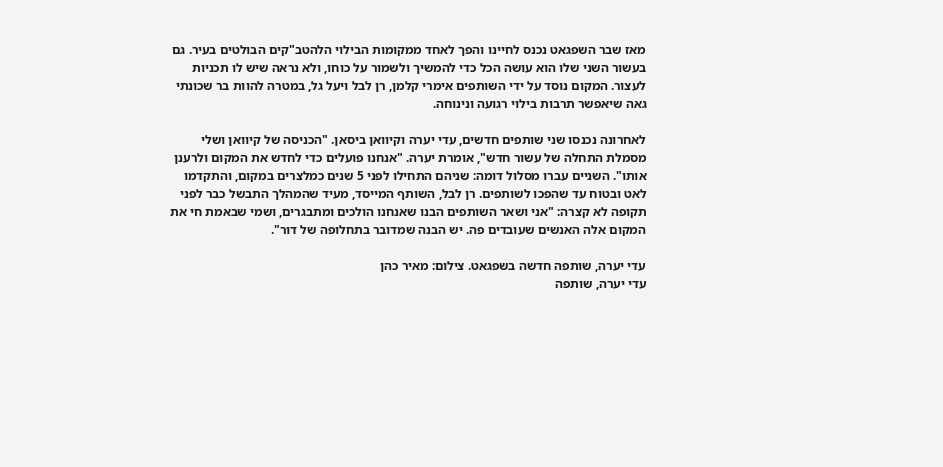מאז שבר השפגאט נכנס לחיינו והפך לאחד ממקומות הבילוי הלהטב"קים הבולטים בעיר. גם בעשור השני שלו הוא עושה הכל כדי להמשיך ולשמור על כוחו, ולא נראה שיש לו תכניות לעצור. המקום נוסד על ידי השותפים אימרי קלמן, רן לבל ויעל גל, במטרה להוות בר שכונתי גאה שיאפשר תרבות בילוי רגועה ונינוחה.

לאחרונה נכנסו שני שותפים חדשים, עדי יערה וקיוואן ביסאן. "הכניסה של קיוואן ושלי מסמלת התחלה של עשור חדש", אומרת יערה. "אנחנו פועלים כדי לחדש את המקום ולרענן אותו". השניים עברו מסלול דומה: שניהם התחילו לפני 5 שנים כמלצרים במקום, והתקדמו לאט ובטוח עד שהפכו לשותפים. רן לבל, השותף המייסד, מעיד שהמהלך התבשל כבר לפני תקופה לא קצרה: "אני ושאר השותפים הבנו שאנחנו הולכים ומתבגרים, ושמי שבאמת חי את המקום אלה האנשים שעובדים פה. יש הבנה שמדובר בתחלופה של דור".

עדי יערה, שותפה חדשה בשפגאט. צילום: מאיר כהן
עדי יערה, שותפה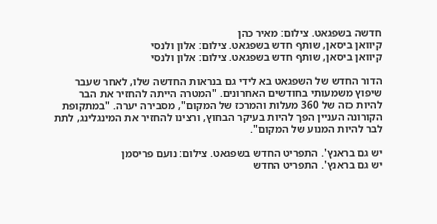חדשה בשפגאט. צילום: מאיר כהן
קיוואן ביסאן, שותף חדש בשפגאט. צילום: אלון ולנסי
קיוואן ביסאן, שותף חדש בשפגאט. צילום: אלון ולנסי

הדור החדש של השפגאט בא לידי גם בנראות החדשה שלו, לאחר שעבר שיפוץ משמעותי בחודשים האחרונים. "המטרה הייתה להחזיר את הבר להיות כזה של 360 מעלות והמרכז של המקום", מסבירה יערה. "במתקופת הקורונה העניין הפך להיות בעיקר הבחוץ, ורצינו להחזיר את המינגלינג, לתת לבר להיות המנוע של המקום".

יש גם בראנץ'. התפריט החדש בשפגאט. צילום: נועם פריסמן
יש גם בראנץ'. התפריט החדש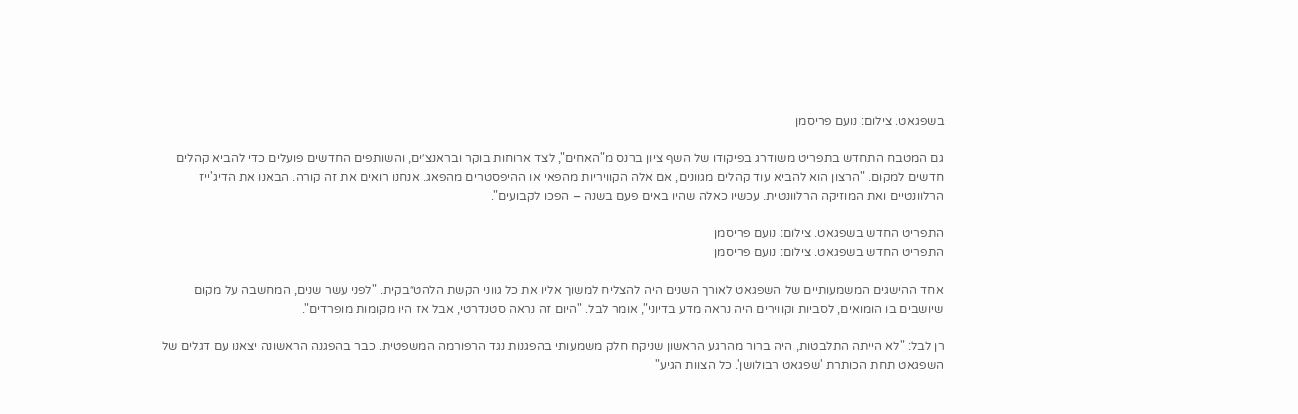בשפגאט. צילום: נועם פריסמן

גם המטבח התחדש בתפריט משודרג בפיקודו של השף ציון ברנס מ"האחים", לצד ארוחות בוקר ובראנצ׳ים, והשותפים החדשים פועלים כדי להביא קהלים חדשים למקום. "הרצון הוא להביא עוד קהלים מגוונים, אם אלה הקוויריות מהפאי או ההיפסטרים מהפאג. אנחנו רואים את זה קורה. הבאנו את הדיג'ייז הרלוונטיים ואת המוזיקה הרלוונטית. עכשיו כאלה שהיו באים פעם בשנה – הפכו לקבועים".

התפריט החדש בשפגאט. צילום: נועם פריסמן
התפריט החדש בשפגאט. צילום: נועם פריסמן

אחד ההישגים המשמעותיים של השפגאט לאורך השנים היה להצליח למשוך אליו את כל גווני הקשת הלהט״בקית. "לפני עשר שנים, המחשבה על מקום שיושבים בו הומואים, לסביות וקווירים היה נראה מדע בדיוני", אומר לבל. "היום זה נראה סטנדרטי, אבל אז היו מקומות מופרדים".

רן לבל: "לא הייתה התלבטות, היה ברור מהרגע הראשון שניקח חלק משמעותי בהפגנות נגד הרפורמה המשפטית. כבר בהפגנה הראשונה יצאנו עם דגלים של השפגאט תחת הכותרת 'שפגאט רבולושן'. כל הצוות הגיע"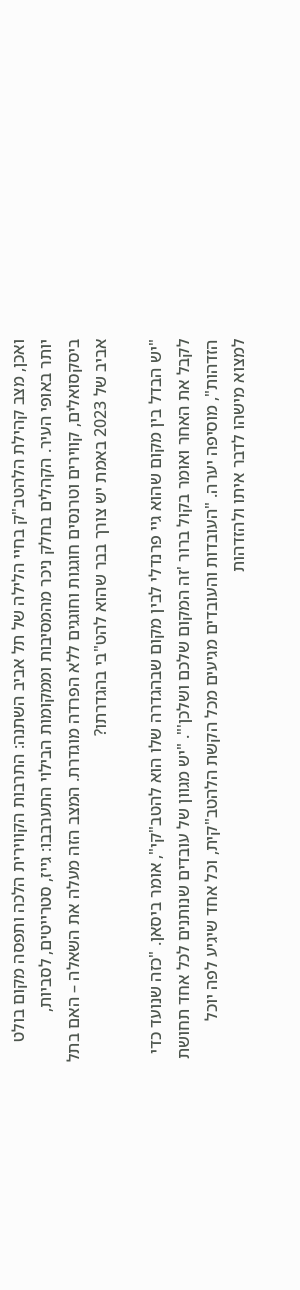ואכן, מצב קהילת הלהטב"ק בחיי הלילה של תל אביב השתנה: התרבות הקווירית הלכה ותפסה מקום בולט יותר באופי העיר. הקהלים בחלק ניכר מהמסיבות וממקומות הבילוי התערבבו: גייז, סטרייטים, לסביות, ביסקסואלים, קווירים וטרנסים חוגגות וחוגגים ללא הפרדה מוגדרת. המצב הזה מעלה את השאלה – האם בתל אביב של 2023 באמת יש צורך בבר שהוא להט"בי בהגדרתו?

"יש הבדל בין מקום שהוא גיי פרנדלי לבין מקום שבהגדרה שלו הוא להטב"קי", אומר ביסאן. "כזה שנועד כדי לקבל את האחר ואומר בקול ברור 'זה המקום שלכם ושלכן'". "יש מגוון של עובדים שנותנים לכל אחד תחושת הזדהות", מוסיפה יערה. "העובדות והעובדים מגיעים מכל הקשת הלהטב"קית, וכל אחד שיגיע לפה יוכל למצוא מישהו לדבר איתו ולהזדהות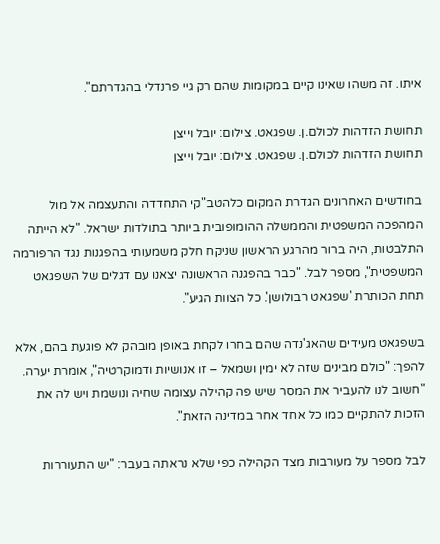איתו. זה משהו שאינו קיים במקומות שהם רק גיי פרנדלי בהגדרתם".

תחושת הזדהות לכולם.ן. שפגאט. צילום: יובל וייצן
תחושת הזדהות לכולם.ן. שפגאט. צילום: יובל וייצן

בחודשים האחרונים הגדרת המקום כלהטב"קי התחדדה והתעצמה אל מול המהפכה המשפטית והממשלה ההומופובית ביותר בתולדות ישראל. "לא הייתה התלבטות, היה ברור מהרגע הראשון שניקח חלק משמעותי בהפגנות נגד הרפורמה המשפטית", מספר לבל. "כבר בהפגנה הראשונה יצאנו עם דגלים של השפגאט תחת הכותרת 'שפגאט רבולושן'. כל הצוות הגיע".

בשפגאט מעידים שהאג'נדה שהם בחרו לקחת באופן מובהק לא פוגעת בהם, אלא להפך: "כולם מבינים שזה לא ימין ושמאל – זו אנושיות ודמוקרטיה", אומרת יערה. "חשוב לנו להעביר את המסר שיש פה קהילה עצומה שחיה ונושמת ויש לה את הזכות להתקיים כמו כל אחד אחר במדינה הזאת".

לבל מספר על מעורבות מצד הקהילה כפי שלא נראתה בעבר: "יש התעוררות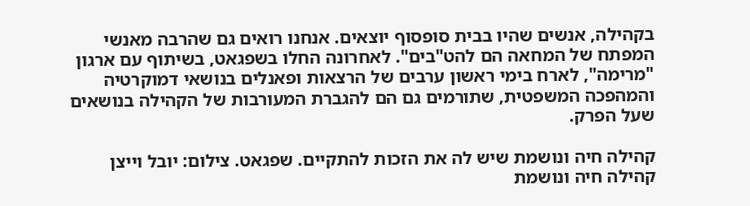בקהילה, אנשים שהיו בבית סופסוף יוצאים. אנחנו רואים גם שהרבה מאנשי המפתח של המחאה הם להט"בים". לאחרונה החלו בשפגאט, בשיתוף עם ארגון "מרימה", לארח בימי ראשון ערבים של הרצאות ופאנלים בנושאי דמוקרטיה והמהפכה המשפטית, שתורמים גם הם להגברת המעורבות של הקהילה בנושאים שעל הפרק.

קהילה חיה ונושמת שיש לה את הזכות להתקיים. שפגאט. צילום: יובל וייצן
קהילה חיה ונושמת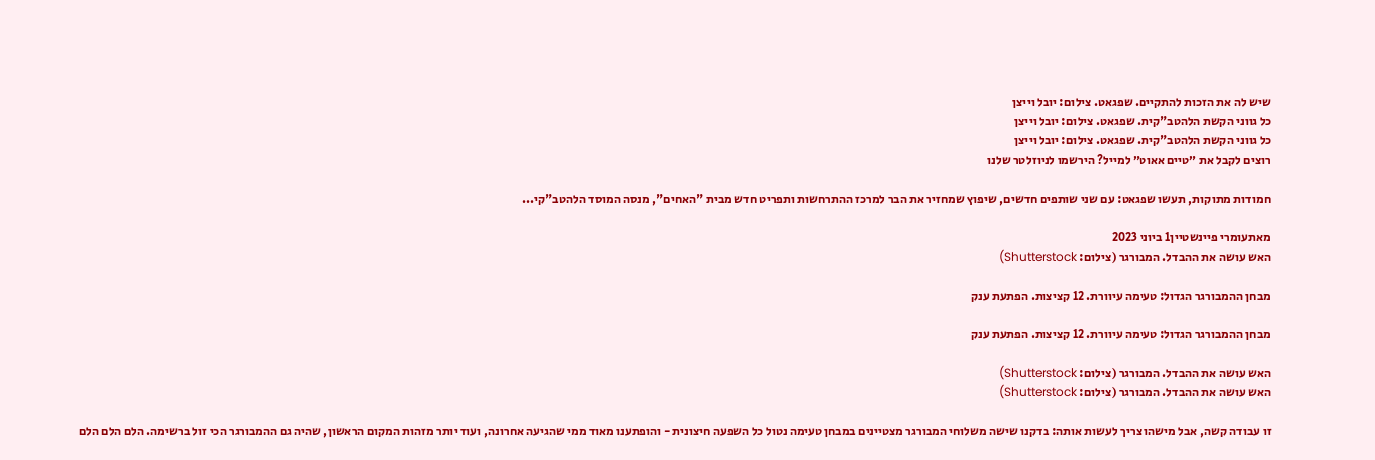שיש לה את הזכות להתקיים. שפגאט. צילום: יובל וייצן
כל גווני הקשת הלהטב"קית. שפגאט. צילום: יובל וייצן
כל גווני הקשת הלהטב"קית. שפגאט. צילום: יובל וייצן
רוצים לקבל את ״טיים אאוט״ למייל? הירשמו לניוזלטר שלנו

חמודות מתוקות, תעשו שפגאט: עם שני שותפים חדשים, שיפוץ שמחזיר את הבר למרכז ההתרחשות ותפריט חדש מבית "האחים", מנסה המוסד הלהטב"קי...

מאתעומרי פיינשטיין1 ביוני 2023
האש עושה את ההבדל. המבורגר (צילום: Shutterstock)

מבחן ההמבורגר הגדול: טעימה עיוורת. 12 קציצות. הפתעת ענק

מבחן ההמבורגר הגדול: טעימה עיוורת. 12 קציצות. הפתעת ענק

האש עושה את ההבדל. המבורגר (צילום: Shutterstock)
האש עושה את ההבדל. המבורגר (צילום: Shutterstock)

זו עבודה קשה, אבל מישהו צריך לעשות אותה: בדקנו שישה משלוחי המבורגר מצטיינים במבחן טעימה נטול כל השפעה חיצונית - והופתענו מאוד ממי שהגיעה אחרונה, ועוד יותר מזהות המקום הראשון, שהיה גם ההמבורגר הכי זול ברשימה. הלם הלם הלם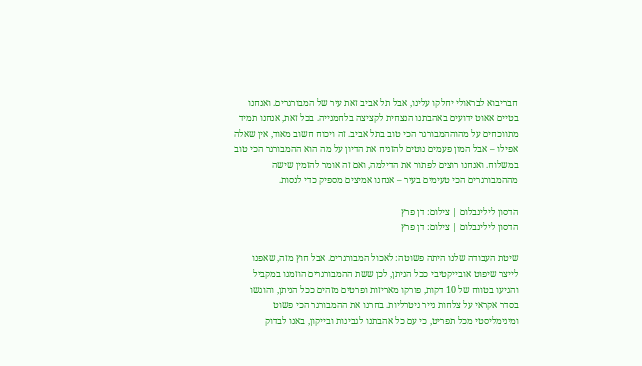חבריבוא לבראולי יחלקו עלינו, אבל תל אביב זאת עיר של המבורגרים. ואנחנו בטיים אאוט ידועים באהבתנו הנצחית לקציצה בלחמנייה. בכל זאת, אנחנו תמיד מתווכחים על מהוההמבורגר הכי טוב בתל אביב. זה ויכוח חשוב מאוד, אין שאלה אפילו – אבל המון פעמים נוטים להזניח את הדיון על מה הוא ההמבורגר הכי טוב במשלוח. ואנחנו רוצים לפתור את הדילמה, ואם זה אומר להזמין שישה מההמבורגרים הכי טעימים בעיר – אנחנו אמיצים מספיק כדי לנסות.

הדסון לילינבלום | צילום: דן פרץ
הדסון לילינבלום | צילום: דן פרץ

שיטת העבודה שלנו היתה פשוטה: לאכול המבורגרים. אבל חוץ מזה, שאפנו לייצר שיפוט אובייקטיבי ככל הניתן, לכן ששת ההמבורגרים הוזמנו במקביל והגיעו בטווח של 10 דקות, פורקו מאריזות ופרטים מזהים ככל הניתן, והוגשו בסדר אקראי על צלחות נייר ניטרליות. בחרנו את ההמבורגר הכי פשוט ומינימליסטי מכל תפריט, כי עם כל אהבתנו לגבינות ובייקון, באנו לבדוק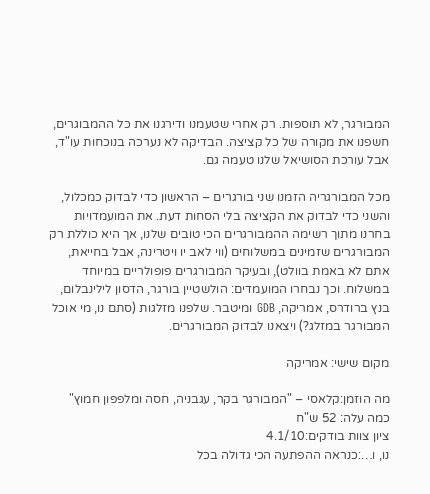המבורגר, לא תוספות. רק אחרי שטעמנו ודירגנו את כל ההמבוגרים, חשפנו את מקורה של כל קציצה. הבדיקה לא נערכה בנוכחות עו"ד, אבל עורכת הסושיאל שלנו טעמה גם.

מכל המבורגריה הזמנו שני בורגרים – הראשון כדי לבדוק כמכלול, והשני כדי לבדוק את הקציצה בלי הסחות דעת. את המועמדויות בחרנו מתוך רשימה ההמבורגרים הכי טובים שלנו, אך היא כוללת רק המבורגרים שזמינים במשלוחים (ווי לאב יו ויטרינה, אבל בחייאת, אתם לא באמת בוולט), ובעיקר המבורגרים פופולריים במיוחד במשלוח. וכך נבחרו המועמדים: הולשטיין בורגר, הדסון לילינבלום, בנץ ברודרס, אמריקה, GDB ומיטבר. שלפנו מזלגות (סתם נו, מי אוכל המבורגר במזלג?) ויצאנו לבדוק המבורגרים.

מקום שישי: אמריקה

מה הוזמן:קלאסי – "המבורגר בקר, עגבניה, חסה ומלפפון חמוץ"
כמה עלה: 52 ש"ח
ציון צוות בודקים:4.1/10
נו, ו…:כנראה ההפתעה הכי גדולה בכל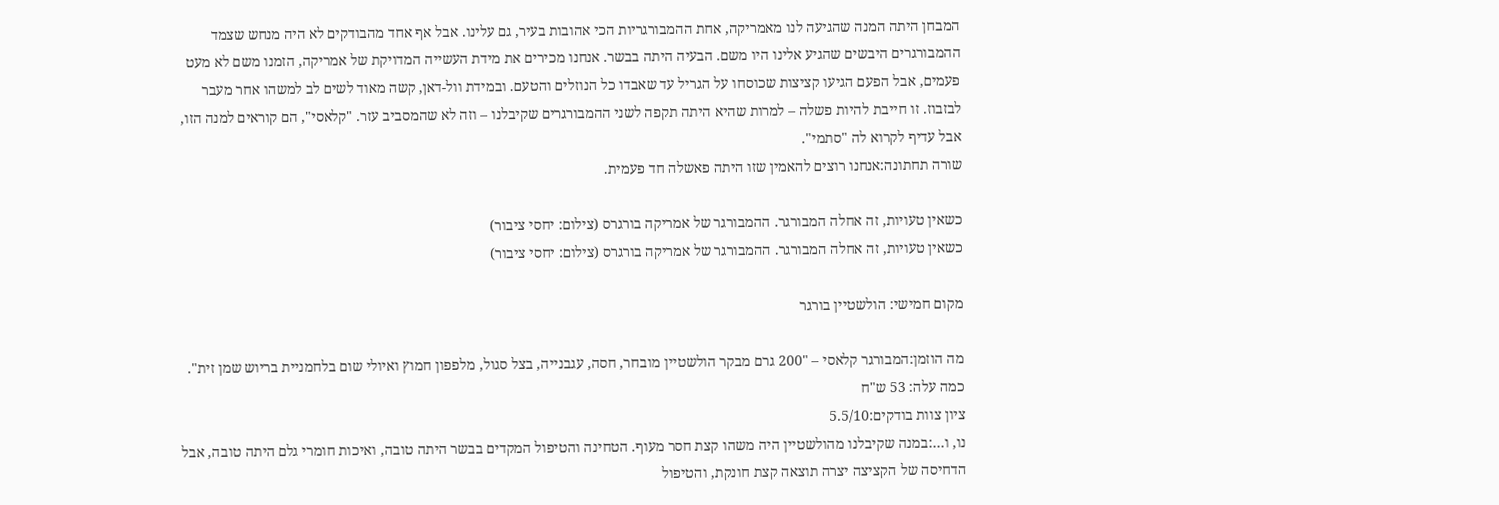המבחן היתה המנה שהגיעה לנו מאמריקה, אחת ההמבורגריות הכי אהובות בעיר, גם עלינו. אבל אף אחד מהבודקים לא היה מנחש שצמד ההמבורגרים היבשים שהגיע אלינו היו משם. הבעיה היתה בבשר. אנחנו מכירים את מידת העשייה המדויקת של אמריקה, הזמנו משם לא מעט פעמים, אבל הפעם הגיעו קציצות שכוסחו על הגריל עד שאבדו כל הנוזלים והטעם. ובמידת וול-דאן, קשה מאוד לשים לב למשהו אחר מעבר לבזבוז. זו חייבת להיות פשלה – למרות שהיא היתה תקפה לשני ההמבורגרים שקיבלנו – וזה לא שהמסביב עזר. "קלאסי", הם קוראים למנה הזו, אבל עדיף לקרוא לה "סתמי".
שורה תחתונה:אנחנו רוצים להאמין שזו היתה פאשלה חד פעמית.

כשאין טעויות, זה אחלה המבורגר. ההמבורגר של אמריקה בורגרס (צילום: יחסי ציבור)
כשאין טעויות, זה אחלה המבורגר. ההמבורגר של אמריקה בורגרס (צילום: יחסי ציבור)

מקום חמישי: הולשטיין בורגר

מה הוזמן:המבורגר קלאסי – "200 גרם מבקר הולשטיין מובחר, חסה, עגבנייה, בצל סגול, מלפפון חמוץ ואיולי שום בלחמניית בריוש שמן זית".
כמה עלה: 53 ש"ח
ציון צוות בודקים:5.5/10
נו, ו…:במנה שקיבלנו מהולשטיין היה משהו קצת חסר מעוף. הטחינה והטיפול המקדים בבשר היתה טובה, ואיכות חומרי גלם היתה טובה, אבל הדחיסה של הקציצה יצרה תוצאה קצת חונקת, והטיפול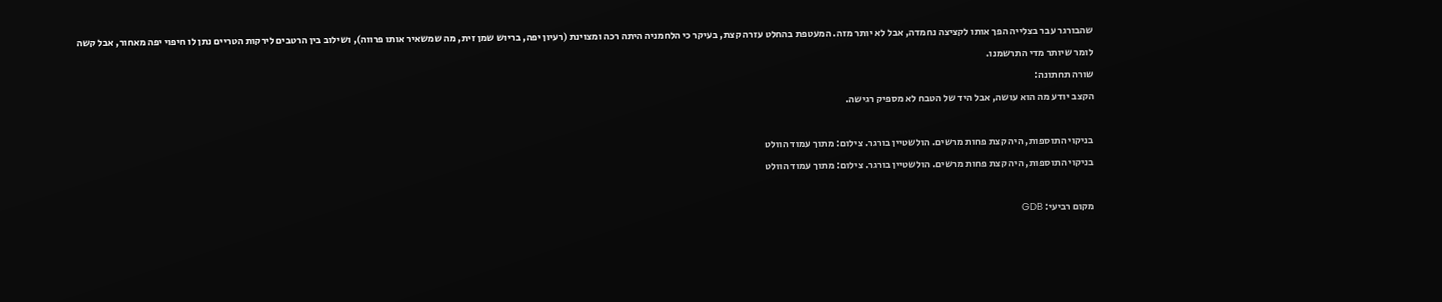שהבורגר עבר בצלייה הפך אותו לקציצה נחמדה, אבל לא יותר מזה. המעטפת בהחלט עזרה קצת, בעיקר כי הלחמניה היתה רכה ומצוינת (רעיון יפה, בריוש שמן זית, מה שמשאיר אותו פרווה), ושילוב בין הרטבים לירקות הטריים נתן לו חיפוי יפה מאחור, אבל קשה לומר שיותר מדי התרשמנו.
שורה תחתונה:
הקצב יודע מה הוא עושה, אבל היד של הטבח לא מספיק רגישה.

בניקוי התוספות, היה קצת פחות מרשים. הולשטיין בורגר. צילום: מתוך עמוד הוולט
בניקוי התוספות, היה קצת פחות מרשים. הולשטיין בורגר. צילום: מתוך עמוד הוולט

מקום רביעי: GDB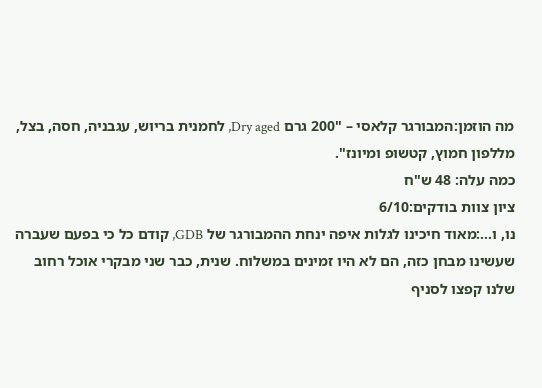מה הוזמן:המבורגר קלאסי – "200 גרם Dry aged, לחמנית בריוש, עגבניה, חסה, בצל, מללפון חמוץ, קטשופ ומיונז".
כמה עלה: 48 ש"ח
ציון צוות בודקים:6/10
נו, ו…:מאוד חיכינו לגלות איפה ינחת ההמבורגר של GDB, קודם כל כי בפעם שעברה שעשינו מבחן כזה, הם לא היו זמינים במשלוח. שנית, כבר שני מבקרי אוכל רחוב שלנו קפצו לסניף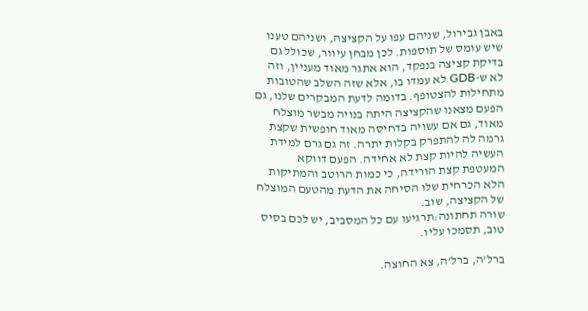באבן גבירול, שניהם עפו על הקציצה, ושניהם טענו שיש עומס של תוספות. לכן מבחן עיוור, שכולל גם בדיקת קציצה בנפקד, הוא אתגר מאוד מעניין, וזה לא ש-GDB לא עמדו בו, אלא שזה השלב שהטובות מתחילות להצטופף. בדומה לדעת המבקרים שלנו, גם הפעם מצאנו שהקציצה היתה בנויה מבשר מוצלח מאוד, גם אם עשויה בדחיסה מאוד חופשית שקצת גרמה לה להתפרק בקלות יתרה. זה גם גרם למידת העשיה להיות קצת לא אחידה. הפעם דווקא המעטפת קצת הורידה, כי כמות הרוטב והמתיקות הלא הכרחית שלו הסיחה את הדעת מהטעם המוצלח של הקציצה, שוב.
שורה תחתונה:תרגיעו עם כל המסביב, יש לכם בסיס טוב, תסמכו עליו.

ברל'ה, ברל'ה, צא החוצה.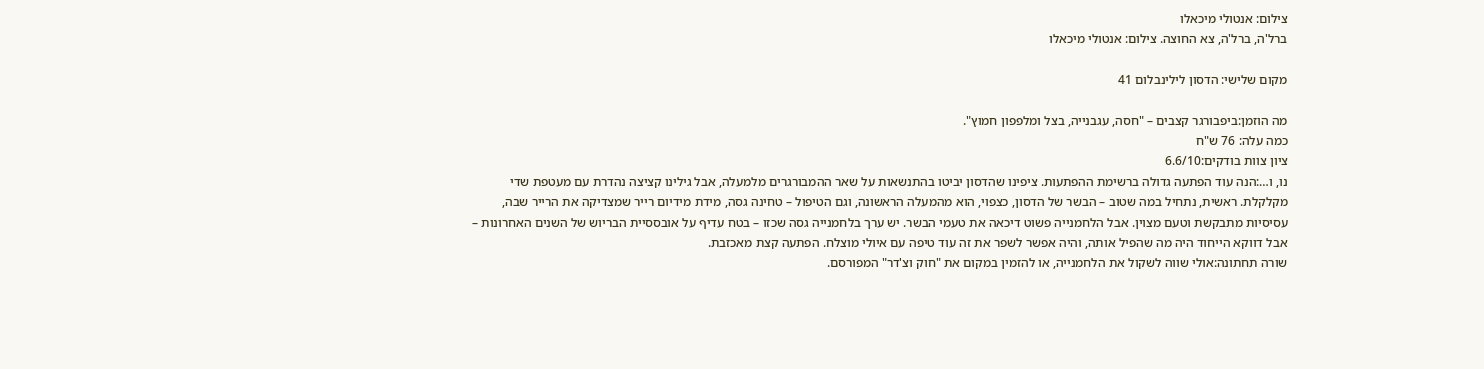צילום: אנטולי מיכאלו
ברל'ה, ברל'ה, צא החוצה. צילום: אנטולי מיכאלו

מקום שלישי: הדסון לילינבלום 41

מה הוזמן:ביפבורגר קצבים – "חסה, עגבנייה, בצל ומלפפון חמוץ".
כמה עלה: 76 ש"ח
ציון צוות בודקים:6.6/10
נו, ו…:הנה עוד הפתעה גדולה ברשימת ההפתעות. ציפינו שהדסון יביטו בהתנשאות על שאר ההמבורגרים מלמעלה, אבל גילינו קציצה נהדרת עם מעטפת שדי מקלקלת. ראשית, נתחיל במה שטוב – הבשר של הדסון, כצפוי, הוא מהמעלה הראשונה, וגם הטיפול – טחינה גסה, מידת מידיום רייר שמצדיקה את הרייר שבה, עסיסיות מתבקשת וטעם מצוין. אבל הלחמנייה פשוט דיכאה את טעמי הבשר. יש ערך בלחמנייה גסה שכזו – בטח עדיף על אובססיית הבריוש של השנים האחרונות – אבל דווקא הייחוד היה מה שהפיל אותה, והיה אפשר לשפר את זה עוד טיפה עם איולי מוצלח. הפתעה קצת מאכזבת.
שורה תחתונה:אולי שווה לשקול את הלחמנייה, או להזמין במקום את "חוק וצ'דר" המפורסם.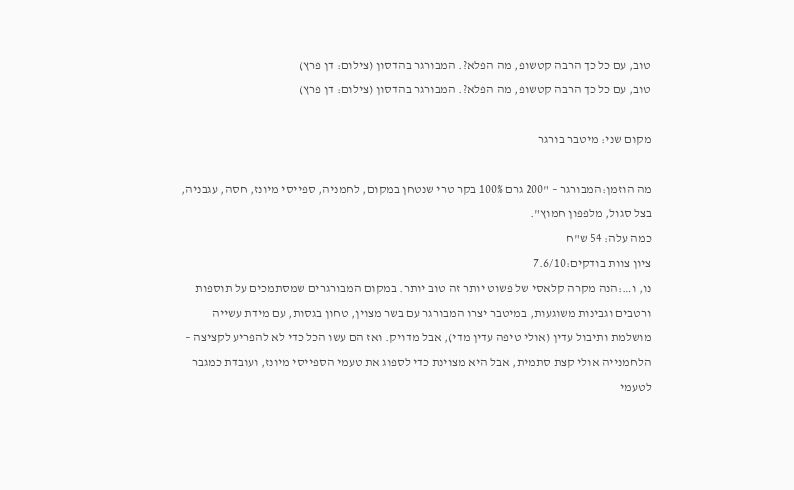טוב, עם כל כך הרבה קטשופ, מה הפלא?. המבורגר בהדסון (צילום: דן פרץ)
טוב, עם כל כך הרבה קטשופ, מה הפלא?. המבורגר בהדסון (צילום: דן פרץ)

מקום שני: מיטבר בורגר

מה הוזמן:המבורגר – "200 גרם 100% בקר טרי שנטחן במקום, לחמניה, ספייסי מיונז, חסה, עגבניה, בצל סגול, מלפפון חמוץ".
כמה עלה: 54 ש"ח
ציון צוות בודקים:7.6/10
נו, ו…:הנה מקרה קלאסי של פשוט יותר זה טוב יותר. במקום המבורגרים שמסתמכים על תוספות ורטבים וגבינות משוגעות, במיטבר יצרו המבורגר עם בשר מצוין, טחון בגסות, עם מידת עשייה מושלמת ותיבול עדין (אולי טיפה עדין מדי), אבל מדויק. ואז הם עשו הכל כדי לא להפריע לקציצה – הלחמנייה אולי קצת סתמית, אבל היא מצוינת כדי לספוג את טעמי הספייסי מיונז, ועובדת כמגבר לטעמי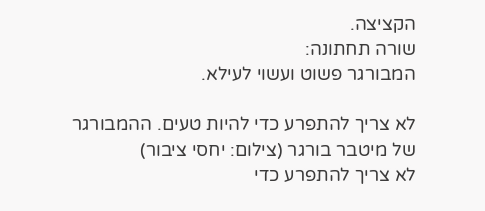הקציצה.
שורה תחתונה:
המבורגר פשוט ועשוי לעילא.

לא צריך להתפרע כדי להיות טעים. ההמבורגר של מיטבר בורגר (צילום: יחסי ציבור)
לא צריך להתפרע כדי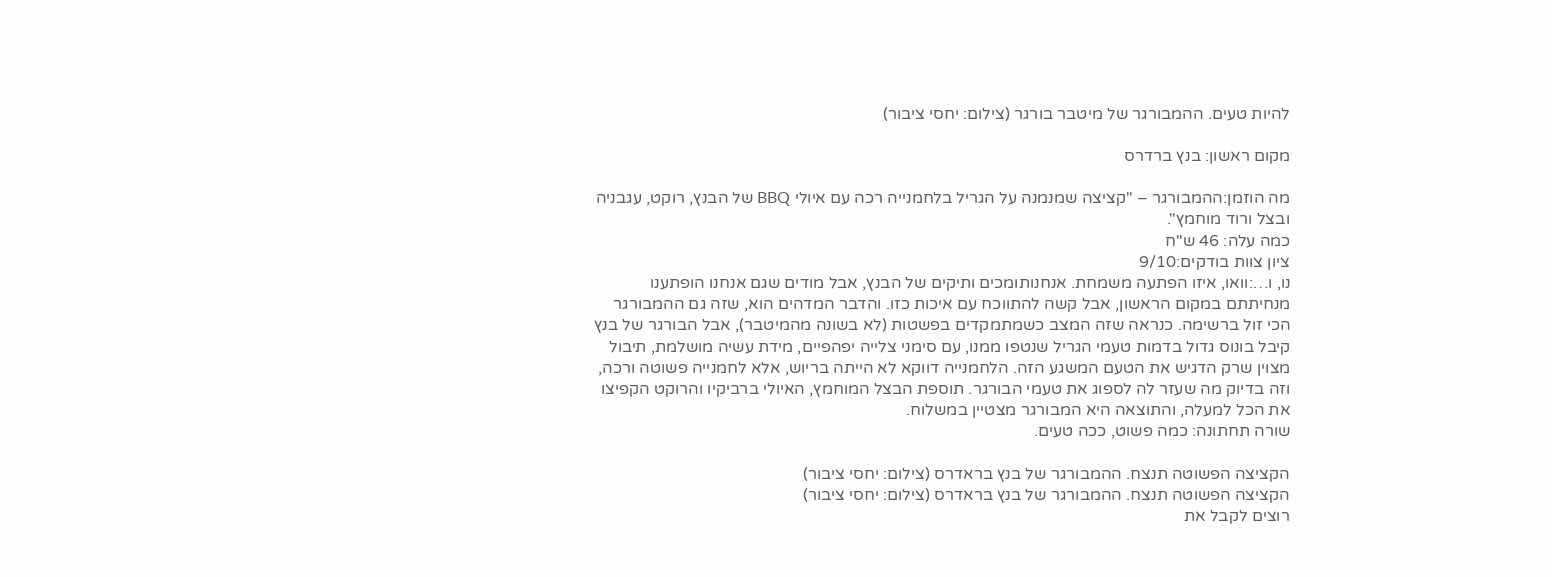להיות טעים. ההמבורגר של מיטבר בורגר (צילום: יחסי ציבור)

מקום ראשון: בנץ ברדרס

מה הוזמן:ההמבורגר – "קציצה שמנמנה על הגריל בלחמנייה רכה עם איולי BBQ של הבנץ, רוקט, עגבניה ובצל ורוד מוחמץ".
כמה עלה: 46 ש"ח
ציון צוות בודקים:9/10
נו, ו…:וואו, איזו הפתעה משמחת. אנחנותומכים ותיקים של הבנץ, אבל מודים שגם אנחנו הופתענו מנחיתתם במקום הראשון, אבל קשה להתווכח עם איכות כזו. והדבר המדהים הוא, שזה גם ההמבורגר הכי זול ברשימה. כנראה שזה המצב כשמתמקדים בפשטות (לא בשונה מהמיטבר), אבל הבורגר של בנץ קיבל בונוס גדול בדמות טעמי הגריל שנטפו ממנו, עם סימני צלייה יפהפיים, מידת עשיה מושלמת, תיבול מצוין שרק הדגיש את הטעם המשגע הזה. הלחמנייה דווקא לא הייתה בריוש, אלא לחמנייה פשוטה ורכה, וזה בדיוק מה שעזר לה לספוג את טעמי הבורגר. תוספת הבצל המוחמץ, האיולי ברביקיו והרוקט הקפיצו את הכל למעלה, והתוצאה היא המבורגר מצטיין במשלוח.
שורה תחתונה: כמה פשוט, ככה טעים.

הקציצה הפשוטה תנצח. ההמבורגר של בנץ בראדרס (צילום: יחסי ציבור)
הקציצה הפשוטה תנצח. ההמבורגר של בנץ בראדרס (צילום: יחסי ציבור)
רוצים לקבל את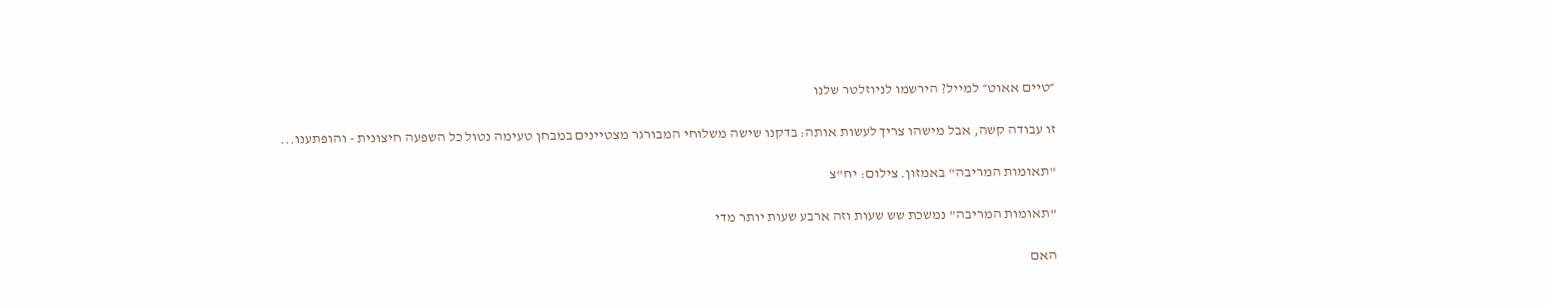״טיים אאוט״ למייל? הירשמו לניוזלטר שלנו

זו עבודה קשה, אבל מישהו צריך לעשות אותה: בדקנו שישה משלוחי המבורגר מצטיינים במבחן טעימה נטול כל השפעה חיצונית - והופתענו...

"תאומות המריבה" באמזון. צילום: יח"צ

"תאומות המריבה" נמשכת שש שעות וזה ארבע שעות יותר מדי

האם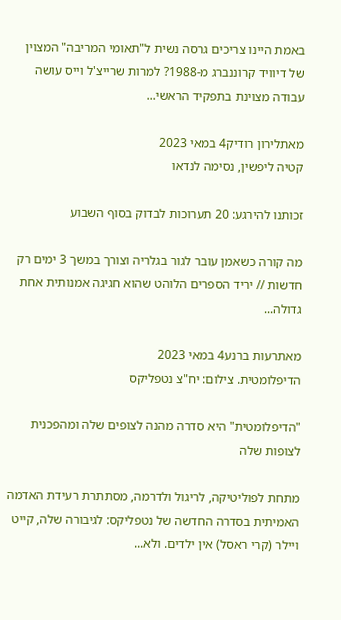באמת היינו צריכים גרסה נשית ל"תאומי המריבה" המצוין של דיוויד קרוננברג מ-1988? למרות שרייצ'ל וייס עושה עבודה מצוינת בתפקיד הראשי...

מאתלירון רודיק4 במאי 2023
קטיה ליפשין, נסימה לנדאו

זכותנו להירגע: 20 תערוכות לבדוק בסוף השבוע

מה קורה כשאמן עובר לגור בגלריה וצורך במשך 3 ימים רק חדשות // יריד הספרים הלוהט שהוא חגיגה אמנותית אחת גדולה...

מאתרעות ברנע4 במאי 2023
הדיפלומטית. צילום: יח"צ נטפליקס

"הדיפלומטית" היא סדרה מהנה לצופים שלה ומהפכנית לצופות שלה

מתחת לפוליטיקה, לריגול ולדרמה, מסתתרת רעידת האדמה האמיתית בסדרה החדשה של נטפליקס: לגיבורה שלה, קייט ויילר (קרי ראסל) אין ילדים. ולא...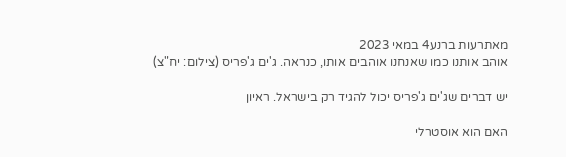מאתרעות ברנע4 במאי 2023
אוהב אותנו כמו שאנחנו אוהבים אותו, כנראה. ג'ים ג'פריס (צילום: יח"צ)

יש דברים שג'ים ג'פריס יכול להגיד רק בישראל. ראיון

האם הוא אוסטרלי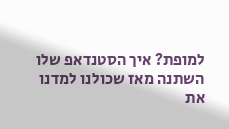למופת? איך הסטנדאפ שלו השתנה מאז שכולנו למדנו את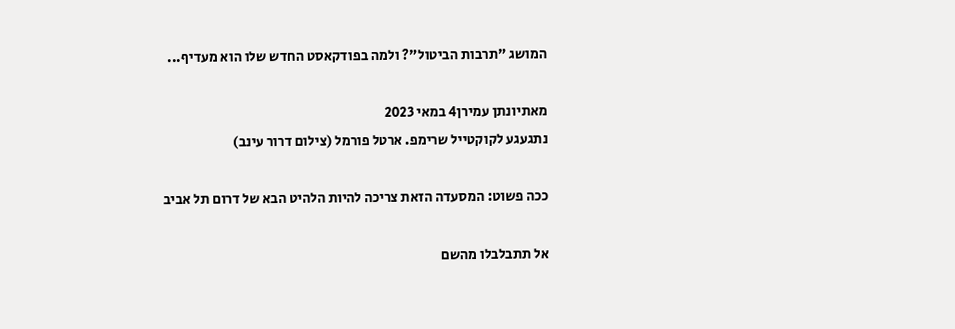המושג "תרבות הביטול"? ולמה בפודקאסט החדש שלו הוא מעדיף...

מאתיונתן עמירן4 במאי 2023
נתגעגע לקוקטייל שרימפ. ארטל פורמל (צילום דרור עינב)

ככה פשוט: המסעדה הזאת צריכה להיות הלהיט הבא של דרום תל אביב

אל תתבלבלו מהשם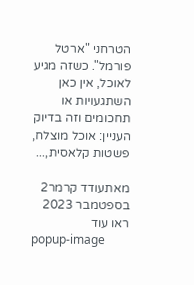הטרחני "ארטל פורמל". כשזה מגיע לאוכל, אין כאן השתגעויות או תחכומים וזה בדיוק העניין: אוכל מוצלח, פשטות קלאסית,...

מאתעודד קרמר2 בספטמבר 2023
ראו עוד
popup-image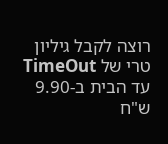רוצה לקבל גיליון טרי של TimeOut עד הבית ב-9.90 ש"ח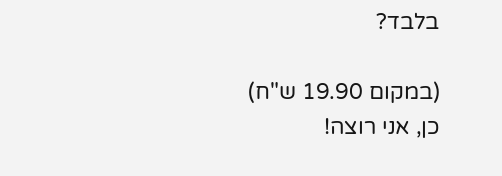בלבד?

(במקום 19.90 ש"ח)
כן, אני רוצה!